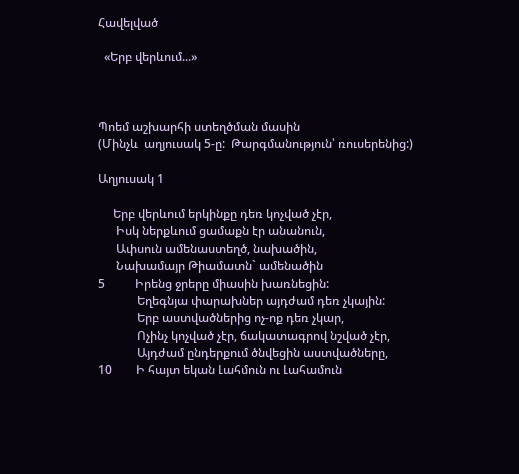Հավելված

  «Երբ վերևում...»



Պոեմ աշխարհի ստեղծման մասին
(Մինչև  աղյուսակ 5-ը:  Թարգմանություն՝ ռուսերենից:)

Աղյուսակ 1

     Երբ վերևում երկինքը դեռ կոչված չէր,
      Իսկ ներքևում ցամաքն էր անանուն,
      Ափսուն ամենաստեղծ, նախածին,
      Նախամայր Թիամատն` ամենածին
5          Իրենց ջրերը միասին խառնեցին:
             Եղեգնյա փարախներ այդժամ դեռ չկային:
             Երբ աստվածներից ոչ-ոք դեռ չկար,
             Ոչինչ կոչված չէր, ճակատագրով նշված չէր,
             Այդժամ ընդերքում ծնվեցին աստվածները,
10        Ի հայտ եկան Լահմուն ու Լահամուն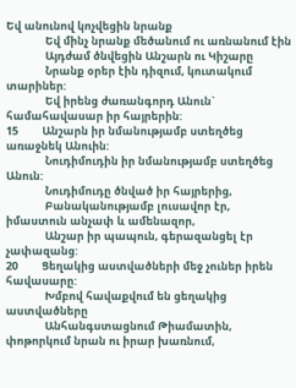Եվ անունով կոչվեցին նրանք
             Եվ մինչ նրանք մեծանում ու առնանում էին
             Այդժամ ծնվեցին Անշարն ու Կիշարը
             Նրանք օրեր էին դիզում, կուտակում տարիներ:
             Եվ իրենց ժառանգորդ Անուն` համահավասար իր հայրերին:
15        Անշարն իր նմանությամբ ստեղծեց առաջնեկ Անուին:
             Նուդիմուդին իր նմանությամբ ստեղծեց Անուն:
             Նուդիմուդը ծնված իր հայրերից,
             Բանականությամբ լուսավոր էր, իմաստուն անչափ և ամենազոր,
             Անշար իր պապուն, գերազանցել էր չափազանց:
20        Ցեղակից աստվածների մեջ չուներ իրեն հավասարը:
             Խմբով հավաքվում են ցեղակից աստվածները
             Անհանգստացնում Թիամատին, փոթորկում նրան ու իրար խառնում,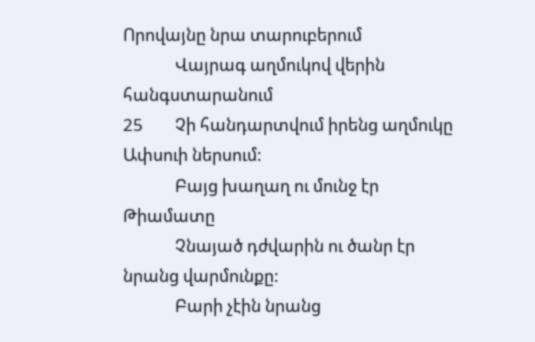Որովայնը նրա տարուբերում
             Վայրագ աղմուկով վերին հանգստարանում
25        Չի հանդարտվում իրենց աղմուկը Ափսուի ներսում:
             Բայց խաղաղ ու մունջ էր Թիամատը
             Չնայած դժվարին ու ծանր էր նրանց վարմունքը:
             Բարի չէին նրանց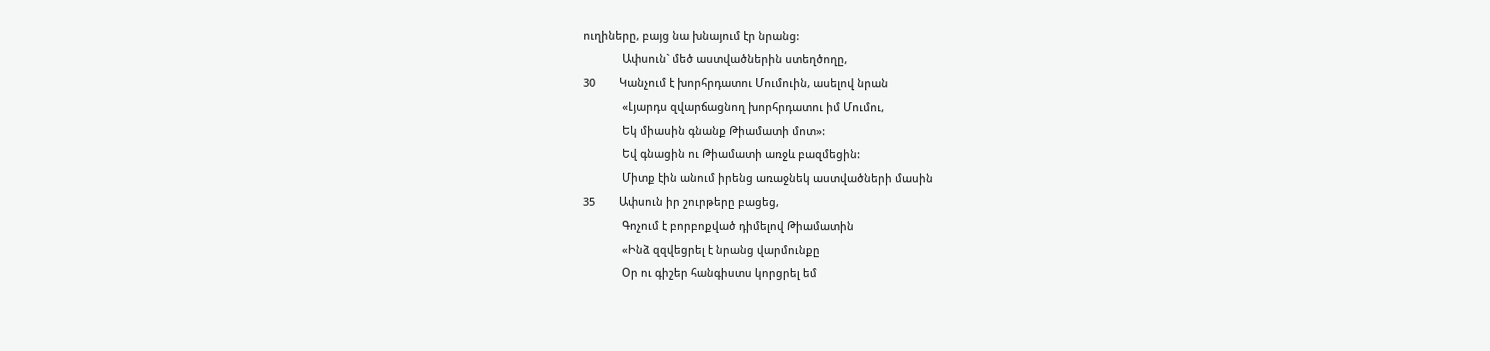ուղիները, բայց նա խնայում էր նրանց:
             Ափսուն` մեծ աստվածներին ստեղծողը,
30        Կանչում է խորհրդատու Մումուին, ասելով նրան
             «Լյարդս զվարճացնող խորհրդատու իմ Մումու,
             Եկ միասին գնանք Թիամատի մոտ»:
             Եվ գնացին ու Թիամատի առջև բազմեցին:
             Միտք էին անում իրենց առաջնեկ աստվածների մասին
35        Ափսուն իր շուրթերը բացեց,
             Գոչում է բորբոքված դիմելով Թիամատին
             «Ինձ զզվեցրել է նրանց վարմունքը
             Օր ու գիշեր հանգիստս կորցրել եմ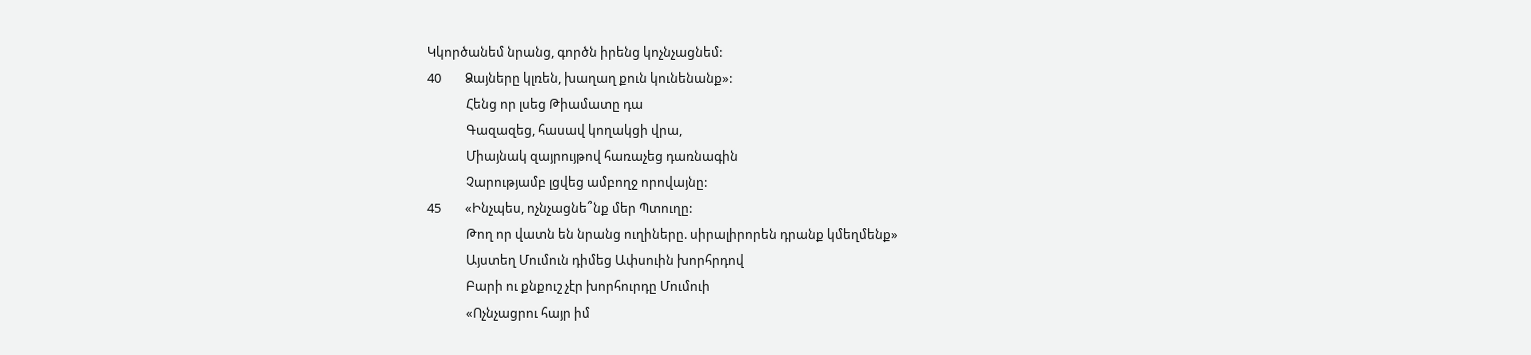Կկործանեմ նրանց, գործն իրենց կոչնչացնեմ:
40        Ձայները կլռեն, խաղաղ քուն կունենանք»:
             Հենց որ լսեց Թիամատը դա
             Գազազեց, հասավ կողակցի վրա,
             Միայնակ զայրույթով հառաչեց դառնագին
             Չարությամբ լցվեց ամբողջ որովայնը:
45        «Ինչպես, ոչնչացնե՞նք մեր Պտուղը:
             Թող որ վատն են նրանց ուղիները. սիրալիրորեն դրանք կմեղմենք»
             Այստեղ Մումուն դիմեց Ափսուին խորհրդով
             Բարի ու քնքուշ չէր խորհուրդը Մումուի
             «Ոչնչացրու հայր իմ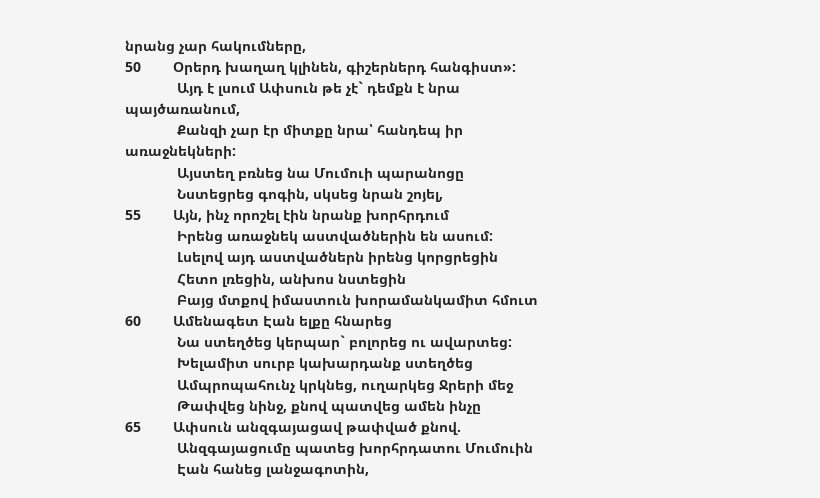նրանց չար հակումները,
50        Օրերդ խաղաղ կլինեն, գիշերներդ հանգիստ»:
             Այդ է լսում Ափսուն թե չէ` դեմքն է նրա պայծառանում,
             Քանզի չար էր միտքը նրա՝ հանդեպ իր առաջնեկների:
             Այստեղ բռնեց նա Մումուի պարանոցը
             Նստեցրեց գոգին, սկսեց նրան շոյել,
55        Այն, ինչ որոշել էին նրանք խորհրդում
             Իրենց առաջնեկ աստվածներին են ասում:
             Լսելով այդ աստվածներն իրենց կորցրեցին
             Հետո լռեցին, անխոս նստեցին
             Բայց մտքով իմաստուն խորամանկամիտ հմուտ
60        Ամենագետ Էան ելքը հնարեց
             Նա ստեղծեց կերպար` բոլորեց ու ավարտեց:
             Խելամիտ սուրբ կախարդանք ստեղծեց
             Ամպրոպահունչ կրկնեց, ուղարկեց Ջրերի մեջ
             Թափվեց նինջ, քնով պատվեց ամեն ինչը
65        Ափսուն անզգայացավ թափված քնով.
             Անզգայացումը պատեց խորհրդատու Մումուին
             Էան հանեց լանջագոտին,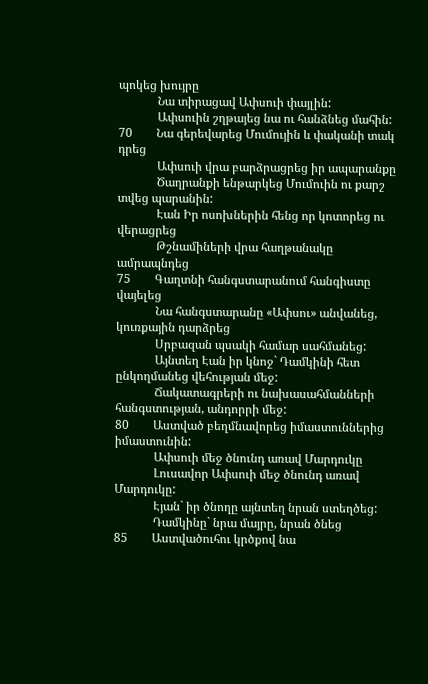պոկեց խույրը
             Նա տիրացավ Ափսուի փայլին:
             Ափսուին շղթայեց նա ու հանձնեց մահին:
70        Նա գերեվարեց Մումույին և փականի տակ դրեց
             Ափսուի վրա բարձրացրեց իր ապարանքը
             Ծաղրանքի ենթարկեց Մումուին ու քարշ տվեց պարանին:
             Էան Իր ոսոխներին հենց որ կոտորեց ու վերացրեց
             Թշնամիների վրա հաղթանակը ամրապնդեց
75        Գաղտնի հանգստարանում հանգիստը վայելեց
             Նա հանգստարանը «Ափսու» անվանեց, կուռքային դարձրեց
             Սրբազան պսակի համար սահմանեց:
             Այնտեղ Էան իր կնոջ` Դամկինի հետ ընկողմանեց վեհության մեջ:
             Ճակատագրերի ու նախասահմանների հանգստության, անդորրի մեջ:
80        Աստված բեղմնավորեց իմաստուններից իմաստունին:
             Ափսուի մեջ ծնունդ առավ Մարդուկը
             Լուսավոր Ափսուի մեջ ծնունդ առավ Մարդուկը:
             Էյան` իր ծնողը այնտեղ նրան ստեղծեց:
             Դամկինը` նրա մայրը, նրան ծնեց
85        Աստվածուհու կրծքով նա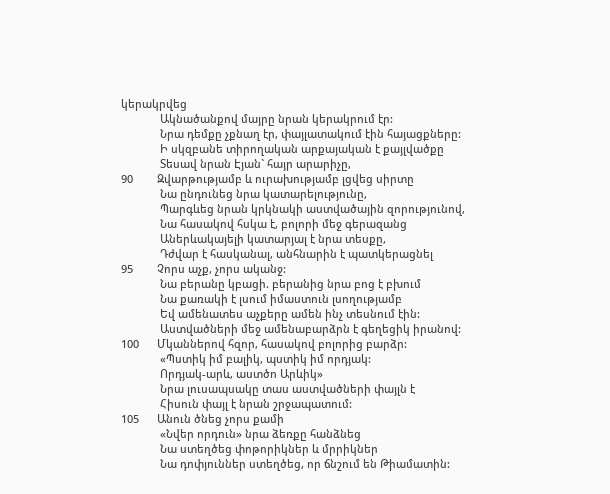կերակրվեց
             Ակնածանքով մայրը նրան կերակրում էր:
             Նրա դեմքը չքնաղ էր, փայլատակում էին հայացքները:
             Ի սկզբանե տիրողական արքայական է քայլվածքը
             Տեսավ նրան Էյան` հայր արարիչը,
90        Զվարթությամբ և ուրախությամբ լցվեց սիրտը
             Նա ընդունեց նրա կատարելությունը,
             Պարգևեց նրան կրկնակի աստվածային զորությունով,
             Նա հասակով հսկա է, բոլորի մեջ գերազանց
             Աներևակայելի կատարյալ է նրա տեսքը,
             Դժվար է հասկանալ, անհնարին է պատկերացնել
95        Չորս աչք, չորս ականջ:
             Նա բերանը կբացի. բերանից նրա բոց է բխում
             Նա քառակի է լսում իմաստուն լսողությամբ
             Եվ ամենատես աչքերը ամեն ինչ տեսնում էին:
             Աստվածների մեջ ամենաբարձրն է գեղեցիկ իրանով:
100      Մկաններով հզոր, հասակով բոլորից բարձր:
             «Պստիկ իմ բալիկ, պստիկ իմ որդյակ:
             Որդյակ-արև, աստծո Արևիկ»
             Նրա լուսապսակը տաս աստվածների փայլն է
             Հիսուն փայլ է նրան շրջապատում:
105      Անուն ծնեց չորս քամի
             «Նվեր որդուն» նրա ձեռքը հանձնեց
             Նա ստեղծեց փոթորիկներ և մրրիկներ
             Նա դոփյուններ ստեղծեց, որ ճնշում են Թիամատին: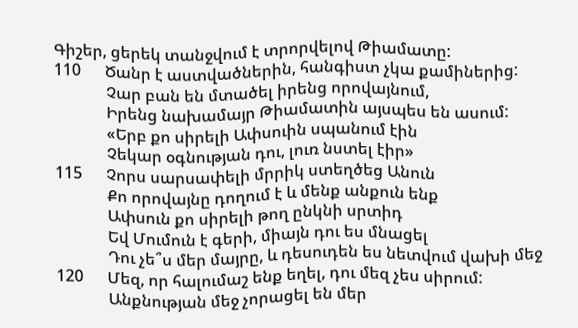Գիշեր, ցերեկ տանջվում է տրորվելով Թիամատը:
110      Ծանր է աստվածներին, հանգիստ չկա քամիներից:
             Չար բան են մտածել իրենց որովայնում,
             Իրենց նախամայր Թիամատին այսպես են ասում:
             «Երբ քո սիրելի Ափսուին սպանում էին
             Չեկար օգնության դու, լուռ նստել էիր»
115      Չորս սարսափելի մրրիկ ստեղծեց Անուն
             Քո որովայնը դողում է և մենք անքուն ենք
             Ափսուն քո սիրելի թող ընկնի սրտիդ
             Եվ Մումուն է գերի, միայն դու ես մնացել
             Դու չե՞ս մեր մայրը, և դեսուդեն ես նետվում վախի մեջ
120      Մեզ, որ հալումաշ ենք եղել, դու մեզ չես սիրում:
             Անքնության մեջ չորացել են մեր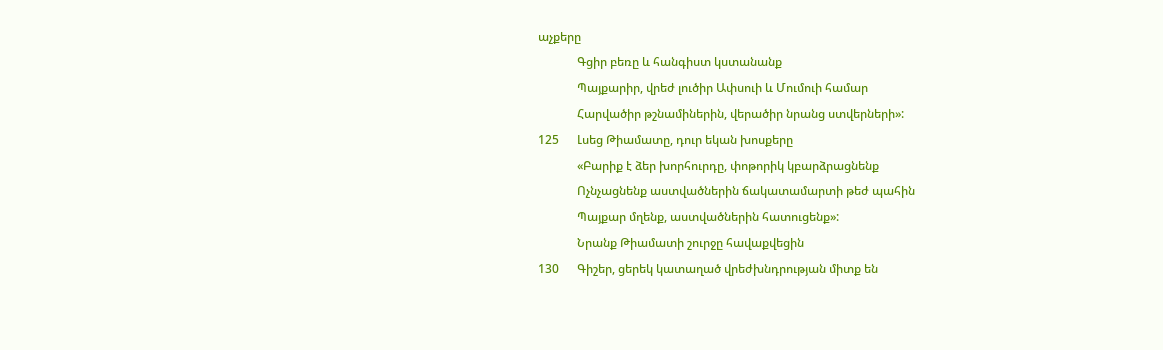աչքերը
             Գցիր բեռը և հանգիստ կստանանք
             Պայքարիր, վրեժ լուծիր Ափսուի և Մումուի համար
             Հարվածիր թշնամիներին, վերածիր նրանց ստվերների»:
125      Լսեց Թիամատը, դուր եկան խոսքերը
             «Բարիք է ձեր խորհուրդը, փոթորիկ կբարձրացնենք
             Ոչնչացնենք աստվածներին ճակատամարտի թեժ պահին
             Պայքար մղենք, աստվածներին հատուցենք»:
             Նրանք Թիամատի շուրջը հավաքվեցին
130      Գիշեր, ցերեկ կատաղած վրեժխնդրության միտք են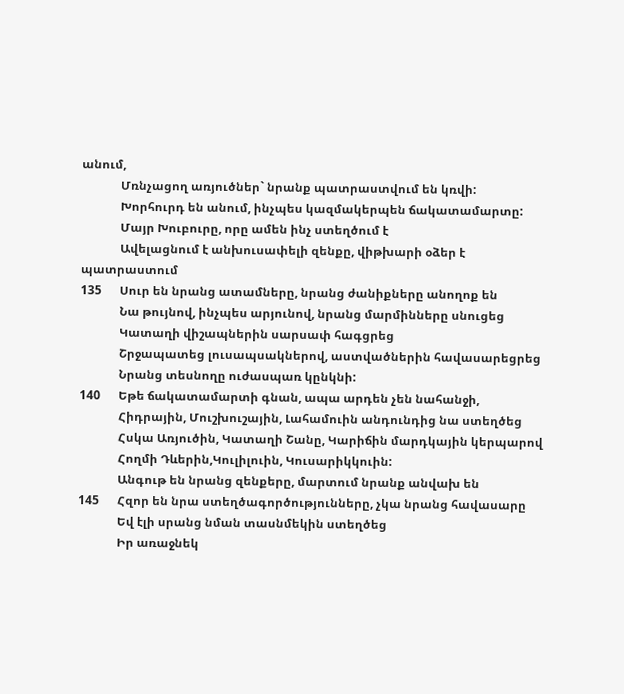անում,
             Մռնչացող առյուծներ` նրանք պատրաստվում են կռվի:
             Խորհուրդ են անում, ինչպես կազմակերպեն ճակատամարտը:
             Մայր Խուբուրը, որը ամեն ինչ ստեղծում է
             Ավելացնում է անխուսափելի զենքը, վիթխարի օձեր է պատրաստում
135      Սուր են նրանց ատամները, նրանց ժանիքները անողոք են
             Նա թույնով, ինչպես արյունով, նրանց մարմինները սնուցեց
             Կատաղի վիշապներին սարսափ հագցրեց
             Շրջապատեց լուսապսակներով, աստվածներին հավասարեցրեց
             Նրանց տեսնողը ուժասպառ կընկնի:
140      Եթե ճակատամարտի գնան, ապա արդեն չեն նահանջի,
             Հիդրային, Մուշխուշային, Լահամուին անդունդից նա ստեղծեց
             Հսկա Առյուծին, Կատաղի Շանը, Կարիճին մարդկային կերպարով
             Հողմի Դևերին,Կուլիլուին, Կուսարիկկուին:
             Անգութ են նրանց զենքերը, մարտում նրանք անվախ են
145      Հզոր են նրա ստեղծագործությունները, չկա նրանց հավասարը
             Եվ էլի սրանց նման տասնմեկին ստեղծեց
             Իր առաջնեկ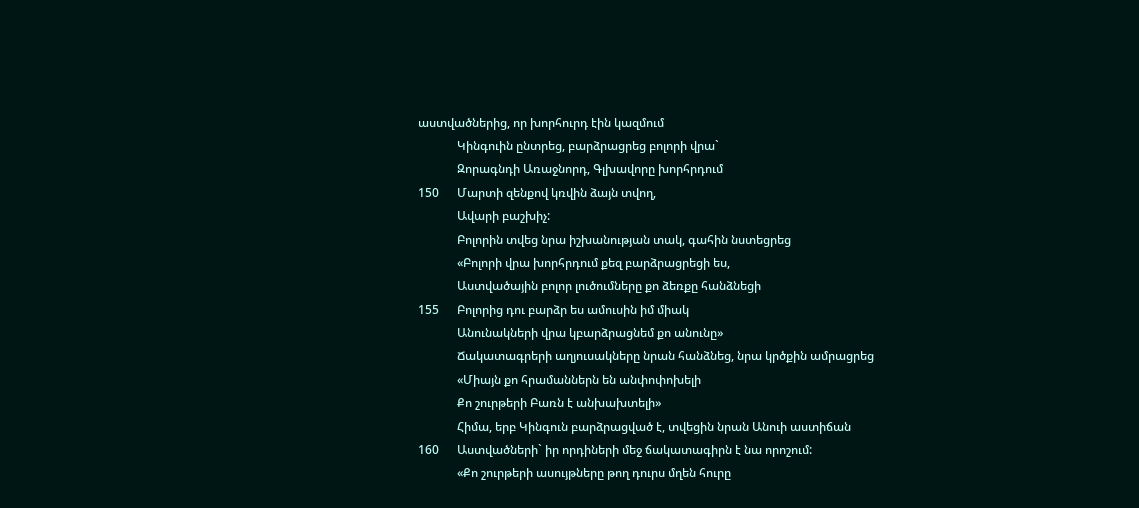աստվածներից, որ խորհուրդ էին կազմում
             Կինգուին ընտրեց, բարձրացրեց բոլորի վրա`
             Զորագնդի Առաջնորդ, Գլխավորը խորհրդում
150      Մարտի զենքով կռվին ձայն տվող,
             Ավարի բաշխիչ:
             Բոլորին տվեց նրա իշխանության տակ, գահին նստեցրեց
             «Բոլորի վրա խորհրդում քեզ բարձրացրեցի ես,
             Աստվածային բոլոր լուծումները քո ձեռքը հանձնեցի
155      Բոլորից դու բարձր ես ամուսին իմ միակ
             Անունակների վրա կբարձրացնեմ քո անունը»
             Ճակատագրերի աղյուսակները նրան հանձնեց, նրա կրծքին ամրացրեց
             «Միայն քո հրամաններն են անփոփոխելի
             Քո շուրթերի Բառն է անխախտելի»
             Հիմա, երբ Կինգուն բարձրացված է, տվեցին նրան Անուի աստիճան
160      Աստվածների` իր որդիների մեջ ճակատագիրն է նա որոշում:
             «Քո շուրթերի ասույթները թող դուրս մղեն հուրը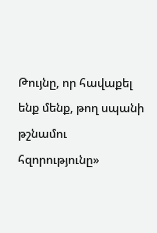Թույնը, որ հավաքել ենք մենք, թող սպանի թշնամու հզորությունը»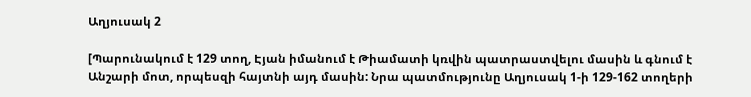Աղյուսակ 2

[Պարունակում է 129 տող, Էյան իմանում է Թիամատի կռվին պատրաստվելու մասին և գնում է Անշարի մոտ, որպեսզի հայտնի այդ մասին: Նրա պատմությունը Աղյուսակ 1-ի 129-162 տողերի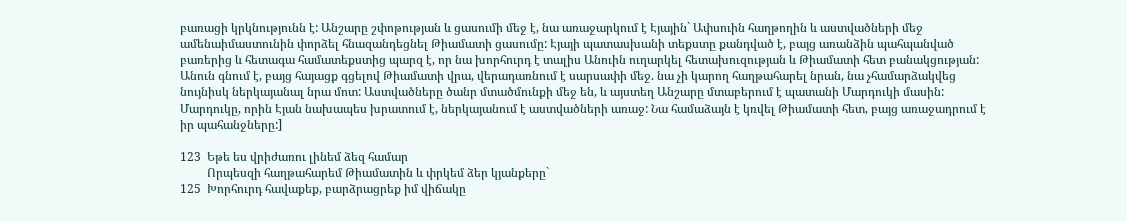բառացի կրկնությունն է: Անշարը շփոթության և ցասումի մեջ է, նա առաջարկում է Էյային` Ափսուին հաղթողին և աստվածների մեջ ամենաիմաստունին փորձել հնազանդեցնել Թիամատի ցասումը: Էյայի պատասխանի տեքստը քանդված է, բայց առանձին պահպանված բառերից և հետագա համատեքստից պարզ է, որ նա խորհուրդ է տալիս Անուին ուղարկել հետախուզության և Թիամատի հետ բանակցության: Անուն գնում է, բայց հայացք գցելով Թիամատի վրա, վերադառնում է սարսափի մեջ. նա չի կարող հաղթահարել նրան, նա չհամարձակվեց նույնիսկ ներկայանալ նրա մոտ: Աստվածները ծանր մտածմունքի մեջ են, և այստեղ Անշարը մտաբերում է պատանի Մարդուկի մասին: Մարդուկը, որին Էյան նախապես խրատում է, ներկայանում է աստվածների առաջ: Նա համաձայն է կռվել Թիամատի հետ, բայց առաջադրում է իր պահանջները:]

123  Եթե ես վրիժառու լինեմ ձեզ համար
         Որպեսզի հաղթահարեմ Թիամատին և փրկեմ ձեր կյանքերը`
125  Խորհուրդ հավաքեք, բարձրացրեք իմ վիճակը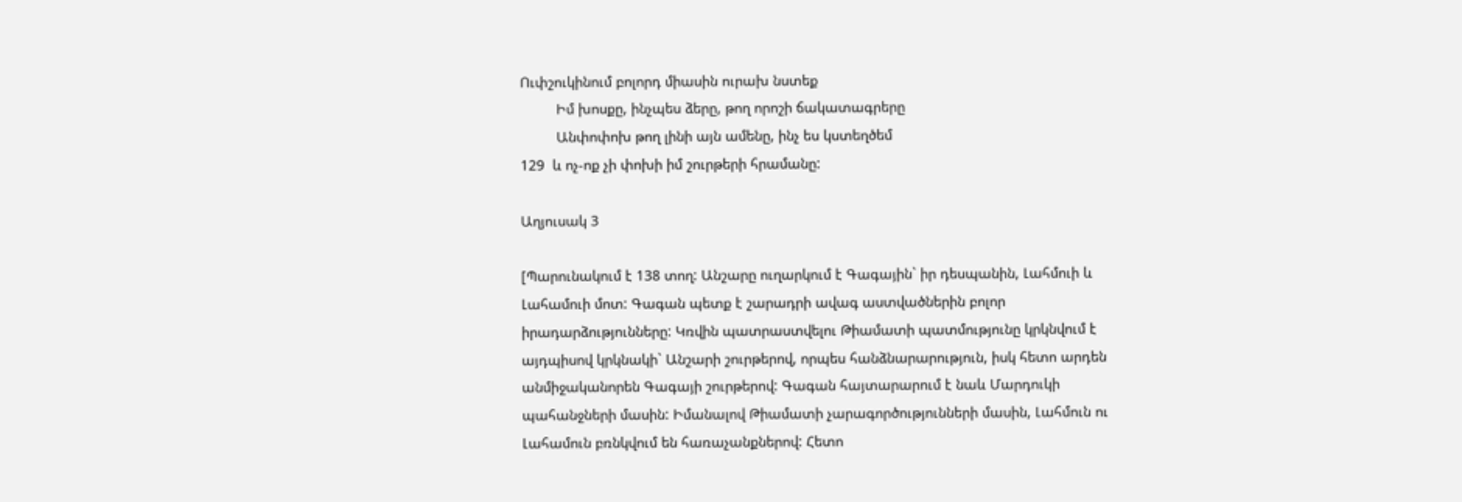Ուփշուկինում բոլորդ միասին ուրախ նստեք
         Իմ խոսքը, ինչպես ձերը, թող որոշի ճակատագրերը
         Անփոփոխ թող լինի այն ամենը, ինչ ես կստեղծեմ
129  և ոչ-ոք չի փոխի իմ շուրթերի հրամանը:

Աղյուսակ 3

[Պարունակում է 138 տող: Անշարը ուղարկում է Գագային` իր դեսպանին, Լահմուի և Լահամուի մոտ: Գագան պետք է շարադրի ավագ աստվածներին բոլոր իրադարձությունները: Կռվին պատրաստվելու Թիամատի պատմությունը կրկնվում է այդպիսով կրկնակի` Անշարի շուրթերով, որպես հանձնարարություն, իսկ հետո արդեն անմիջականորեն Գագայի շուրթերով: Գագան հայտարարում է նաև Մարդուկի պահանջների մասին: Իմանալով Թիամատի չարագործությունների մասին, Լահմուն ու Լահամուն բռնկվում են հառաչանքներով: Հետո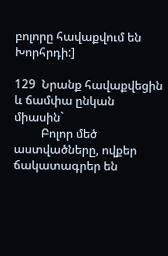բոլորը հավաքվում են Խորհրդի:]

129  Նրանք հավաքվեցին և ճամփա ընկան միասին`
         Բոլոր մեծ աստվածները, ովքեր ճակատագրեր են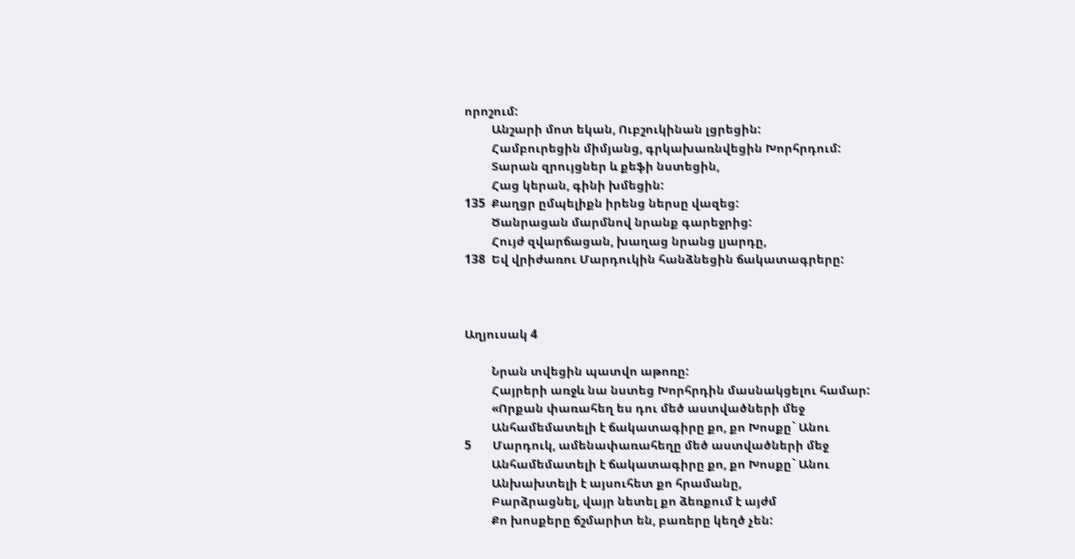որոշում:
         Անշարի մոտ եկան, Ուբշուկինան լցրեցին:
         Համբուրեցին միմյանց, գրկախառնվեցին Խորհրդում:
         Տարան զրույցներ և քեֆի նստեցին,
         Հաց կերան, գինի խմեցին:
135  Քաղցր ըմպելիքն իրենց ներսը վազեց:
         Ծանրացան մարմնով նրանք գարեջրից:
         Հույժ զվարճացան, խաղաց նրանց լյարդը,
138  Եվ վրիժառու Մարդուկին հանձնեցին ճակատագրերը:



Աղյուսակ 4

         Նրան տվեցին պատվո աթոռը:
         Հայրերի առջև նա նստեց Խորհրդին մասնակցելու համար:
         «Որքան փառահեղ ես դու մեծ աստվածների մեջ
         Անհամեմատելի է ճակատագիրը քո, քո Խոսքը` Անու
5       Մարդուկ, ամենափառահեղը մեծ աստվածների մեջ
         Անհամեմատելի է ճակատագիրը քո, քո Խոսքը` Անու
         Անխախտելի է այսուհետ քո հրամանը,
         Բարձրացնել, վայր նետել քո ձեռքում է այժմ
         Քո խոսքերը ճշմարիտ են, բառերը կեղծ չեն: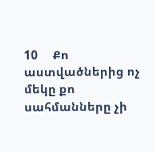10     Քո աստվածներից ոչ մեկը քո սահմանները չի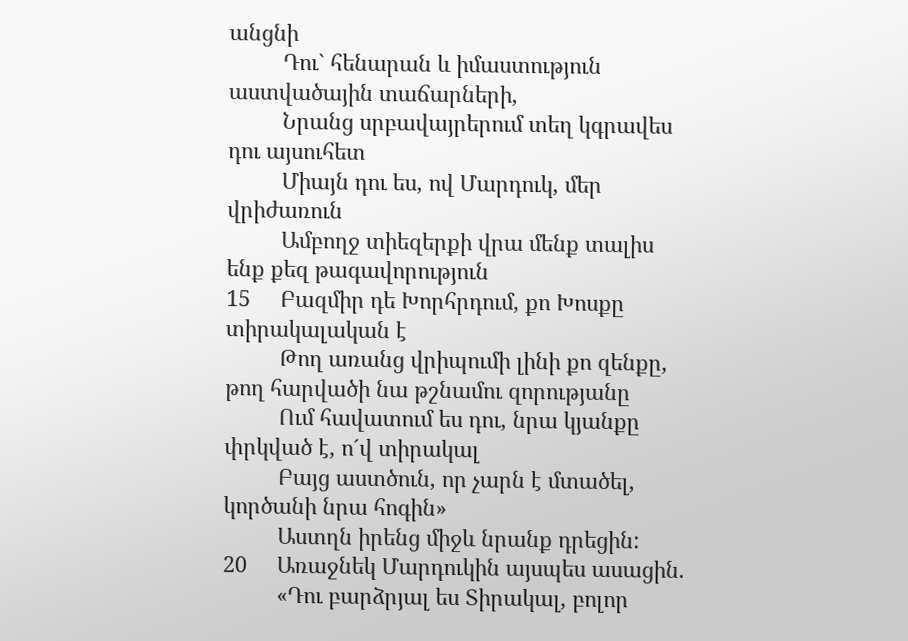անցնի
         Դու` հենարան և իմաստություն աստվածային տաճարների,
         Նրանց սրբավայրերում տեղ կգրավես դու այսուհետ
         Միայն դու ես, ով Մարդուկ, մեր վրիժառուն
         Ամբողջ տիեզերքի վրա մենք տալիս ենք քեզ թագավորություն
15     Բազմիր դե Խորհրդում, քո Խոսքը տիրակալական է
         Թող առանց վրիպումի լինի քո զենքը, թող հարվածի նա թշնամու զորությանը
         Ում հավատում ես դու, նրա կյանքը փրկված է, ո´վ տիրակալ
         Բայց աստծուն, որ չարն է մտածել, կործանի նրա հոգին»
         Աստղն իրենց միջև նրանք դրեցին:
20     Առաջնեկ Մարդուկին այսպես ասացին.
         «Դու բարձրյալ ես Տիրակալ, բոլոր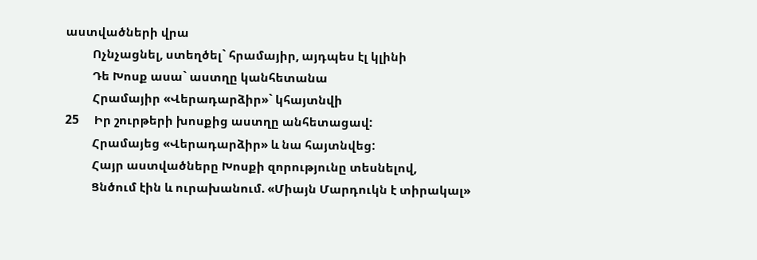աստվածների վրա
         Ոչնչացնել, ստեղծել` հրամայիր, այդպես էլ կլինի
         Դե Խոսք ասա` աստղը կանհետանա
         Հրամայիր «Վերադարձիր»` կհայտնվի
25     Իր շուրթերի խոսքից աստղը անհետացավ:
         Հրամայեց «Վերադարձիր» և նա հայտնվեց:
         Հայր աստվածները Խոսքի զորությունը տեսնելով,
         Ցնծում էին և ուրախանում. «Միայն Մարդուկն է տիրակալ»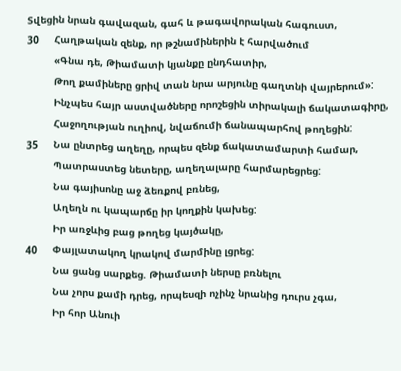Տվեցին նրան գավազան, գահ և թագավորական հագուստ,
30     Հաղթական զենք, որ թշնամիներին է հարվածում
         «Գնա դե, Թիամատի կյանքը ընդհատիր,
         Թող քամիները ցրիվ տան նրա արյունը գաղտնի վայրերում»:
         Ինչպես հայր աստվածները որոշեցին տիրակալի ճակատագիրը,
         Հաջողության ուղիով, նվաճումի ճանապարհով թողեցին:
35     Նա ընտրեց աղեղը, որպես զենք ճակատամարտի համար,
         Պատրաստեց նետերը, աղեղալարը հարմարեցրեց:
         Նա գայիսոնը աջ ձեռքով բռնեց,
         Աղեղն ու կապարճը իր կողքին կախեց:
         Իր առջևից բաց թողեց կայծակը,
40     Փայլատակող կրակով մարմինը լցրեց:
         Նա ցանց սարքեց. Թիամատի ներսը բռնելու
         Նա չորս քամի դրեց, որպեսզի ոչինչ նրանից դուրս չգա,
         Իր հոր Անուի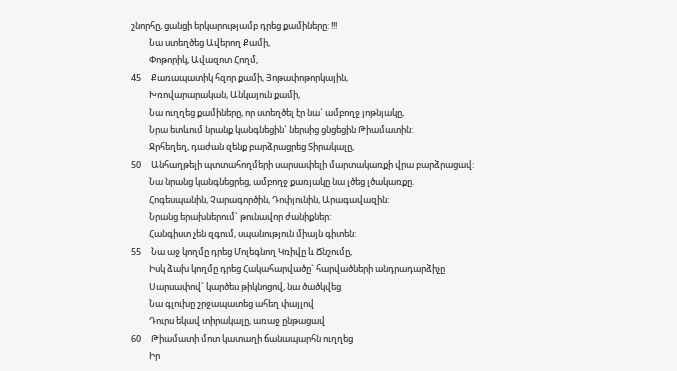շնորհը, ցանցի երկարությամբ դրեց քամիները: !!!
         Նա ստեղծեց Ավերող Քամի,
         Փոթորիկ, Ավազոտ Հողմ,
45     Քառապատիկ հզոր քամի, Յոթափոթորկային,
         Խռովարարական, Անկայուն քամի,
         Նա ուղղեց քամիները, որ ստեղծել էր նա` ամբողջ յոթնյակը,
         Նրա ետևում նրանք կանգնեցին` ներսից ցնցեցին Թիամատին:
         Ջրհեղեղ, դաժան զենք բարձրացրեց Տիրակալը,
50     Անհաղթելի պտտահողմերի սարսափելի մարտակառքի վրա բարձրացավ:
         Նա նրանց կանգնեցրեց, ամբողջ քառյակը նա լծեց լծակառքը.
         Հոգեսպանին, Չարագործին, Դոփյունին, Արագավազին:
         Նրանց երախներում` թունավոր ժանիքներ:
         Հանգիստ չեն զգում, սպանություն միայն գիտեն:
55     Նա աջ կողմը դրեց Մոլեգնող Կռիվը և Ճնշումը,
         Իսկ ձախ կողմը դրեց Հակահարվածը` հարվածների անդրադարձիչը
         Սարսափով` կարծես թիկնոցով, նա ծածկվեց
         Նա գլուխը շրջապատեց ահեղ փայլով
         Դուրս եկավ տիրակալը, առաջ ընթացավ
60     Թիամատի մոտ կատաղի ճանապարհն ուղղեց
         Իր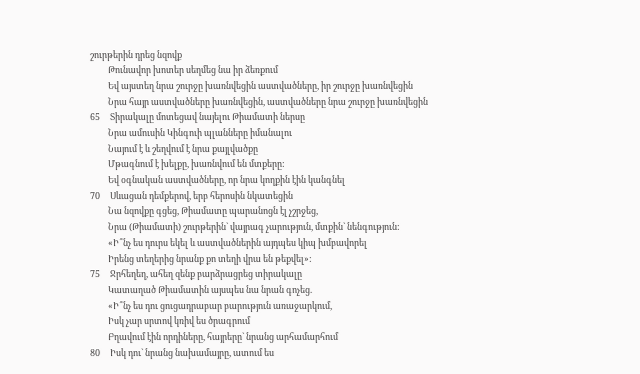շուրթերին դրեց նզովք
         Թունավոր խոտեր սեղմեց նա իր ձեռքում
         Եվ այստեղ նրա շուրջը խառնվեցին աստվածները, իր շուրջը խառնվեցին
         Նրա հայր աստվածները խառնվեցին, աստվածները նրա շուրջը խառնվեցին
65     Տիրակալը մոտեցավ նայելու Թիամատի ներսը
         Նրա ամուսին Կինգուի պլանները իմանալու
         Նայում է և շեղվում է նրա քայլվածքը
         Մթագնում է խելքը, խառնվում են մտքերը:
         Եվ օգնական աստվածները, որ նրա կողքին էին կանգնել
70     Սևացան դեմքերով, երբ հերոսին նկատեցին
         Նա նզովքը գցեց, Թիամատը պարանոցն էլ չշրջեց,
         Նրա (Թիամատի) շուրթերին` վայրագ չարություն, մտքին` նենգություն:
         «Ի՞նչ ես դուրս եկել և աստվածներին այդպես կիպ խմբավորել
         Իրենց տեղերից նրանք քո տեղի վրա են թեքվել»:
75     Ջրհեղեղ, ահեղ զենք բարձրացրեց տիրակալը
         Կատաղած Թիամատին այսպես նա նրան գոչեց.
         «Ի՞նչ ես դու ցուցադրաբար բարություն առաջարկում,
         Իսկ չար սրտով կռիվ ես ծրագրում
         Բղավում էին որդիները, հայրերը` նրանց արհամարհում
80     Իսկ դու` նրանց նախամայրը, ատում ես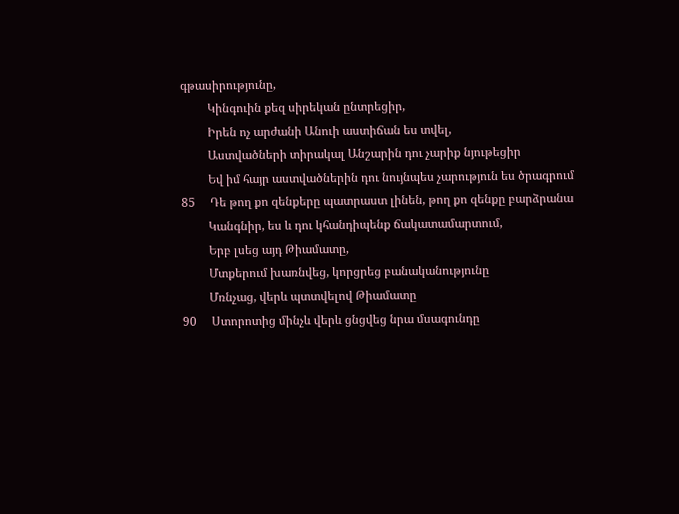գթասիրությունը,
         Կինգուին քեզ սիրեկան ընտրեցիր,
         Իրեն ոչ արժանի Անուի աստիճան ես տվել,
         Աստվածների տիրակալ Անշարին դու չարիք նյութեցիր
         Եվ իմ հայր աստվածներին դու նույնպես չարություն ես ծրագրում
85     Դե թող քո զենքերը պատրաստ լինեն, թող քո զենքը բարձրանա
         Կանգնիր, ես և դու կհանդիպենք ճակատամարտում,
         Երբ լսեց այդ Թիամատը,
         Մտքերում խառնվեց, կորցրեց բանականությունը
         Մռնչաց, վերև պտտվելով Թիամատը
90     Ստորոտից մինչև վերև ցնցվեց նրա մսագունդը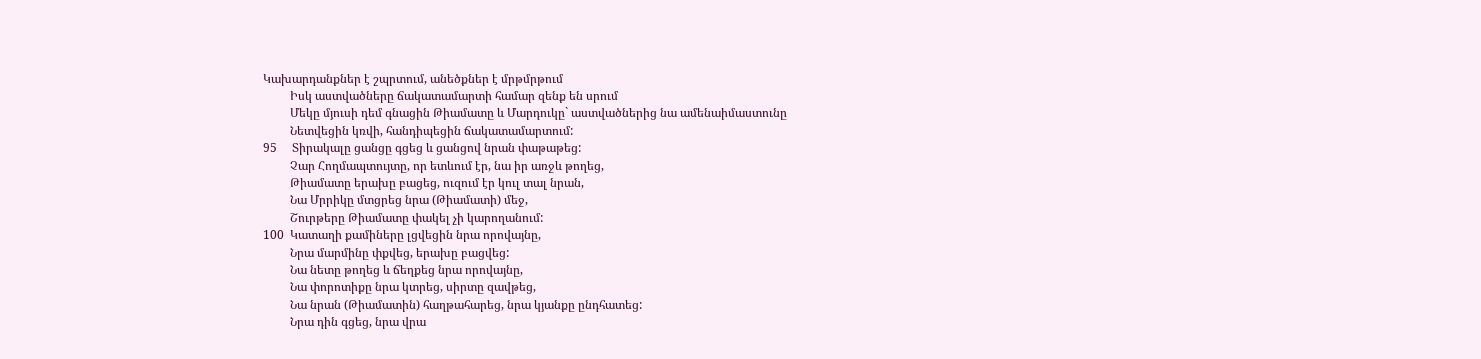Կախարդանքներ է շպրտում, անեծքներ է մրթմրթում
         Իսկ աստվածները ճակատամարտի համար զենք են սրում
         Մեկը մյուսի դեմ գնացին Թիամատը և Մարդուկը` աստվածներից նա ամենաիմաստունը
         Նետվեցին կռվի, հանդիպեցին ճակատամարտում:
95     Տիրակալը ցանցը գցեց և ցանցով նրան փաթաթեց:
         Չար Հողմապտույտը, որ ետևում էր, նա իր առջև թողեց,
         Թիամատը երախը բացեց, ուզում էր կուլ տալ նրան,
         Նա Մրրիկը մտցրեց նրա (Թիամատի) մեջ,
         Շուրթերը Թիամատը փակել չի կարողանում:
100  Կատաղի քամիները լցվեցին նրա որովայնը,
         Նրա մարմինը փքվեց, երախը բացվեց:
         Նա նետը թողեց և ճեղքեց նրա որովայնը,
         Նա փորոտիքը նրա կտրեց, սիրտը զավթեց,
         Նա նրան (Թիամատին) հաղթահարեց, նրա կյանքը ընդհատեց:
         Նրա դին գցեց, նրա վրա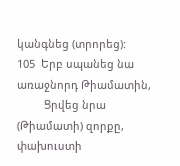կանգնեց (տրորեց):
105  Երբ սպանեց նա առաջնորդ Թիամատին,
         Ցրվեց նրա (Թիամատի) զորքը, փախուստի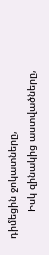դիմեցին ջոկատները,
         Իսկ զինակից աստվածները,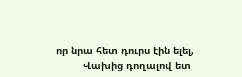որ նրա հետ դուրս էին ելել,
         Վախից դողալով ետ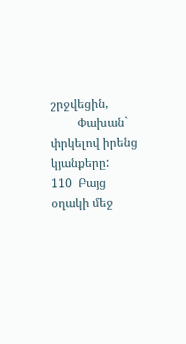շրջվեցին,
         Փախան` փրկելով իրենց կյանքերը:
110  Բայց օղակի մեջ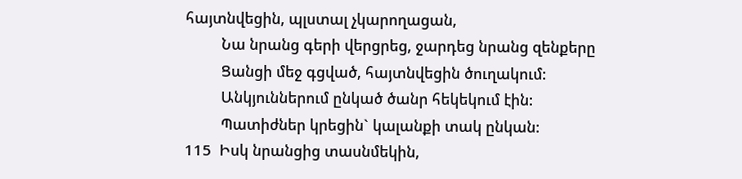հայտնվեցին, պլստալ չկարողացան,
         Նա նրանց գերի վերցրեց, ջարդեց նրանց զենքերը
         Ցանցի մեջ գցված, հայտնվեցին ծուղակում:
         Անկյուններում ընկած ծանր հեկեկում էին:
         Պատիժներ կրեցին` կալանքի տակ ընկան:
115  Իսկ նրանցից տասնմեկին,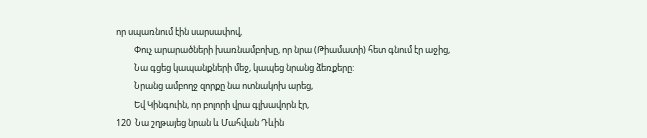որ սպառնում էին սարսափով,
         Փուչ արարածների խառնամբոխը, որ նրա (Թիամատի) հետ գնում էր աջից,
         Նա գցեց կապանքների մեջ, կապեց նրանց ձեռքերը:
         Նրանց ամբողջ զորքը նա ոտնակոխ արեց,
         Եվ Կինգուին, որ բոլորի վրա գլխավորն էր,
120  Նա շղթայեց նրան և Մահվան Դևին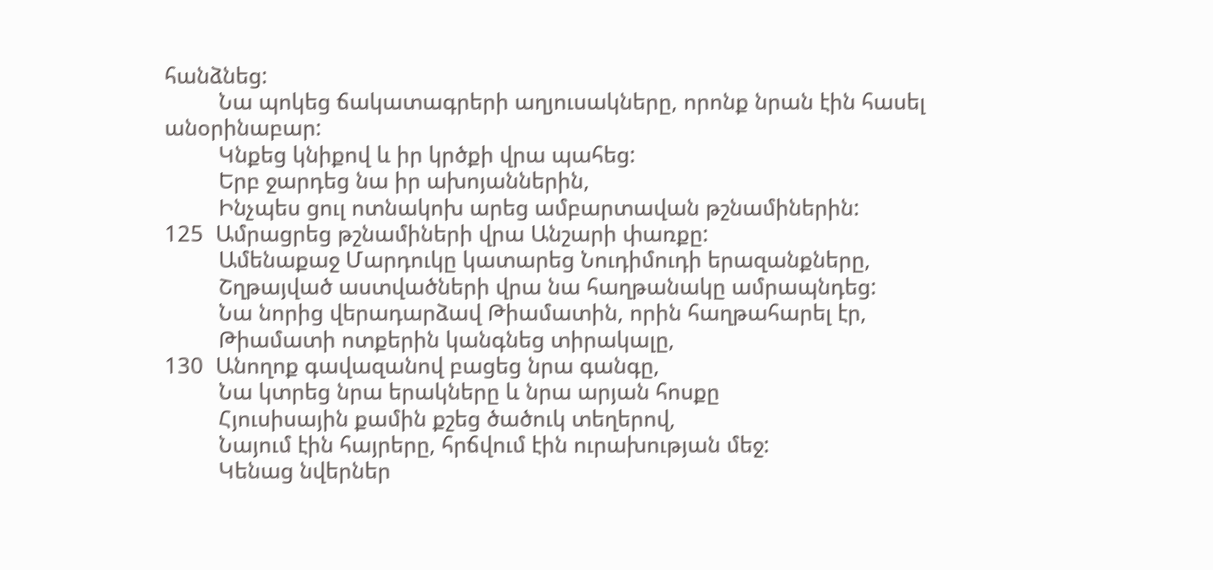հանձնեց:
         Նա պոկեց ճակատագրերի աղյուսակները, որոնք նրան էին հասել անօրինաբար:
         Կնքեց կնիքով և իր կրծքի վրա պահեց:
         Երբ ջարդեց նա իր ախոյաններին,
         Ինչպես ցուլ ոտնակոխ արեց ամբարտավան թշնամիներին:
125  Ամրացրեց թշնամիների վրա Անշարի փառքը:
         Ամենաքաջ Մարդուկը կատարեց Նուդիմուդի երազանքները,
         Շղթայված աստվածների վրա նա հաղթանակը ամրապնդեց:
         Նա նորից վերադարձավ Թիամատին, որին հաղթահարել էր,
         Թիամատի ոտքերին կանգնեց տիրակալը,
130  Անողոք գավազանով բացեց նրա գանգը,
         Նա կտրեց նրա երակները և նրա արյան հոսքը
         Հյուսիսային քամին քշեց ծածուկ տեղերով,
         Նայում էին հայրերը, հրճվում էին ուրախության մեջ:
         Կենաց նվերներ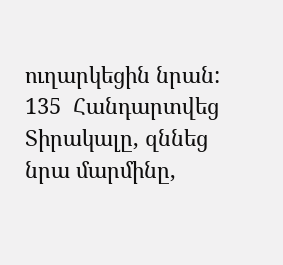ուղարկեցին նրան:
135  Հանդարտվեց Տիրակալը, զննեց նրա մարմինը,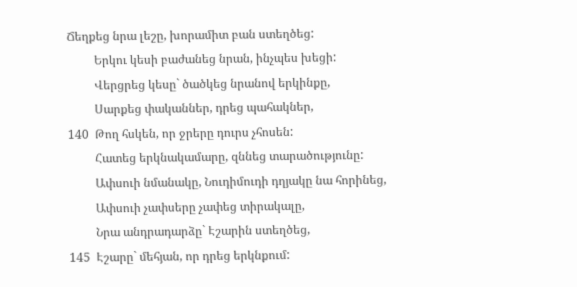Ճեղքեց նրա լեշը, խորամիտ բան ստեղծեց:
         Երկու կեսի բաժանեց նրան, ինչպես խեցի:
         Վերցրեց կեսը` ծածկեց նրանով երկինքը,
         Սարքեց փականներ, դրեց պահակներ,
140  Թող հսկեն, որ ջրերը դուրս չհոսեն:
         Հատեց երկնակամարը, զննեց տարածությունը:
         Ափսուի նմանակը, Նուդիմուդի դղյակը նա հորինեց,
         Ափսուի չափսերը չափեց տիրակալը,
         Նրա անդրադարձը` Էշարին ստեղծեց,
145  Էշարը` մեհյան, որ դրեց երկնքում: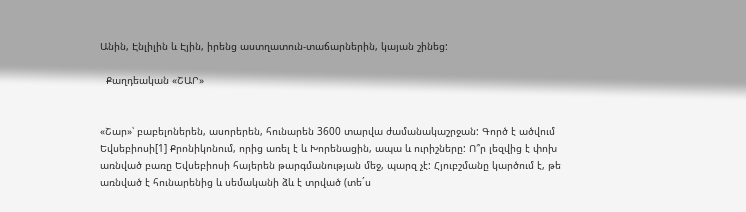Անին, Էնլիլին և Էյին, իրենց աստղատուն-տաճարներին, կայան շինեց:

  Քաղդեական «ՇԱՐ»


«Շար»՝ բաբելոներեն, ասորերեն, հունարեն 3600 տարվա ժամանակաշրջան: Գործ է ածվում Եվսեբիոսի[1] Քրոնիկոնում, որից առել է և Խորենացին, ապա և ուրիշները: Ո՞ր լեզվից է փոխ առնված բառը Եվսեբիոսի հայերեն թարգմանության մեջ, պարզ չէ: Հյուբշմանը կարծում է, թե առնված է հունարենից և սեմականի ձև է տրված (տե´ս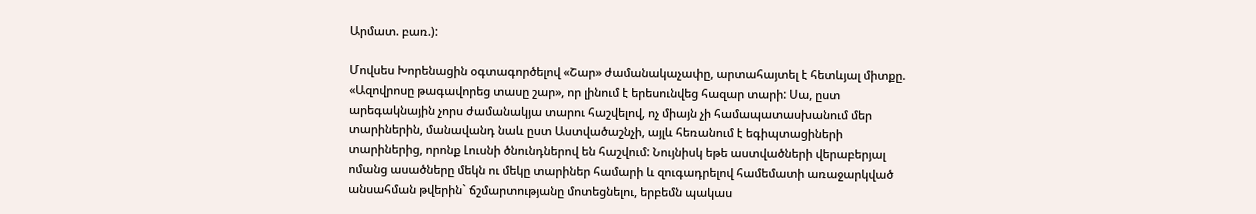Արմատ. բառ.):

Մովսես Խորենացին օգտագործելով «Շար» ժամանակաչափը, արտահայտել է հետևյալ միտքը. «Ազովրոսը թագավորեց տասը շար», որ լինում է երեսունվեց հազար տարի: Սա, ըստ արեգակնային չորս ժամանակյա տարու հաշվելով, ոչ միայն չի համապատասխանում մեր տարիներին, մանավանդ նաև ըստ Աստվածաշնչի, այլև հեռանում է եգիպտացիների տարիներից, որոնք Լուսնի ծնունդներով են հաշվում: Նույնիսկ եթե աստվածների վերաբերյալ ոմանց ասածները մեկն ու մեկը տարիներ համարի և զուգադրելով համեմատի առաջարկված անսահման թվերին` ճշմարտությանը մոտեցնելու, երբեմն պակաս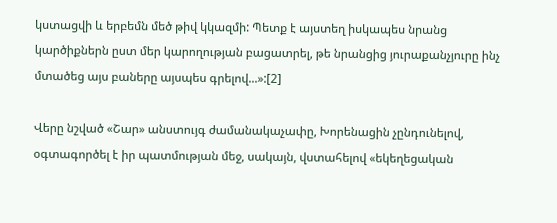կստացվի և երբեմն մեծ թիվ կկազմի: Պետք է այստեղ իսկապես նրանց կարծիքներն ըստ մեր կարողության բացատրել, թե նրանցից յուրաքանչյուրը ինչ մտածեց այս բաները այսպես գրելով...»:[2]

Վերը նշված «Շար» անստույգ ժամանակաչափը, Խորենացին չընդունելով, օգտագործել է իր պատմության մեջ, սակայն, վստահելով «եկեղեցական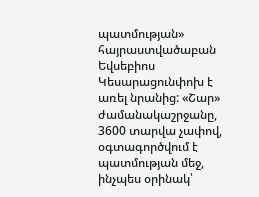պատմության» հայրաստվածաբան Եվսեբիոս Կեսարացունփոխ է առել նրանից: «Շար» ժամանակաշրջանը, 3600 տարվա չափով, օգտագործվում է պատմության մեջ, ինչպես օրինակ՝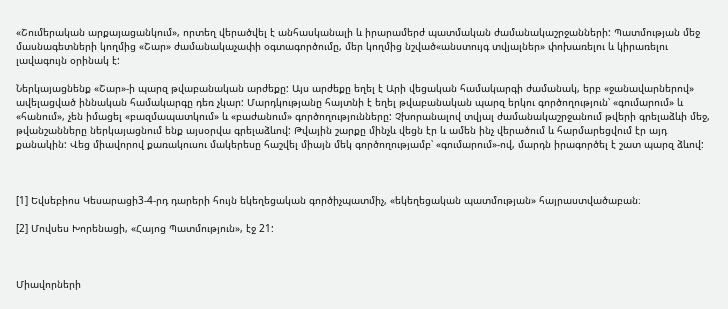«Շումերական արքայացանկում», որտեղ վերածվել է անհասկանալի և իրարամերժ պատմական ժամանակաշրջանների: Պատմության մեջ մասնագետների կողմից «Շար» ժամանակաչափի օգտագործումը, մեր կողմից նշված«անստույգ տվյալներ» փոխառելու և կիրառելու լավագույն օրինակ է:

Ներկայացնենք «Շար»-ի պարզ թվաբանական արժեքը: Այս արժեքը եղել է Արի վեցական համակարգի ժամանակ, երբ «ջանավարներով» ավելացված իննական համակարգը դեռ չկար: Մարդկությանը հայտնի է եղել թվաբանական պարզ երկու գործողություն՝ «գումարում» և «հանում», չեն իմացել «բազմապատկում» և «բաժանում» գործողությունները: Չխորանալով տվյալ ժամանակաշրջանում թվերի գրելաձևի մեջ, թվանշանները ներկայացնում ենք այսօրվա գրելաձևով: Թվային շարքը մինչև վեցն էր և ամեն ինչ վերածում և հարմարեցվում էր այդ քանակին: Վեց միավորով քառակուսու մակերեսը հաշվել միայն մեկ գործողությամբ՝ «գումարում»-ով, մարդն իրագործել է շատ պարզ ձևով:



[1] Եվսեբիոս Կեսարացի3-4-րդ դարերի հույն եկեղեցական գործիչպատմիչ, «եկեղեցական պատմության» հայրաստվածաբան։

[2] Մովսես Խորենացի, «Հայոց Պատմություն», էջ 21:



Միավորների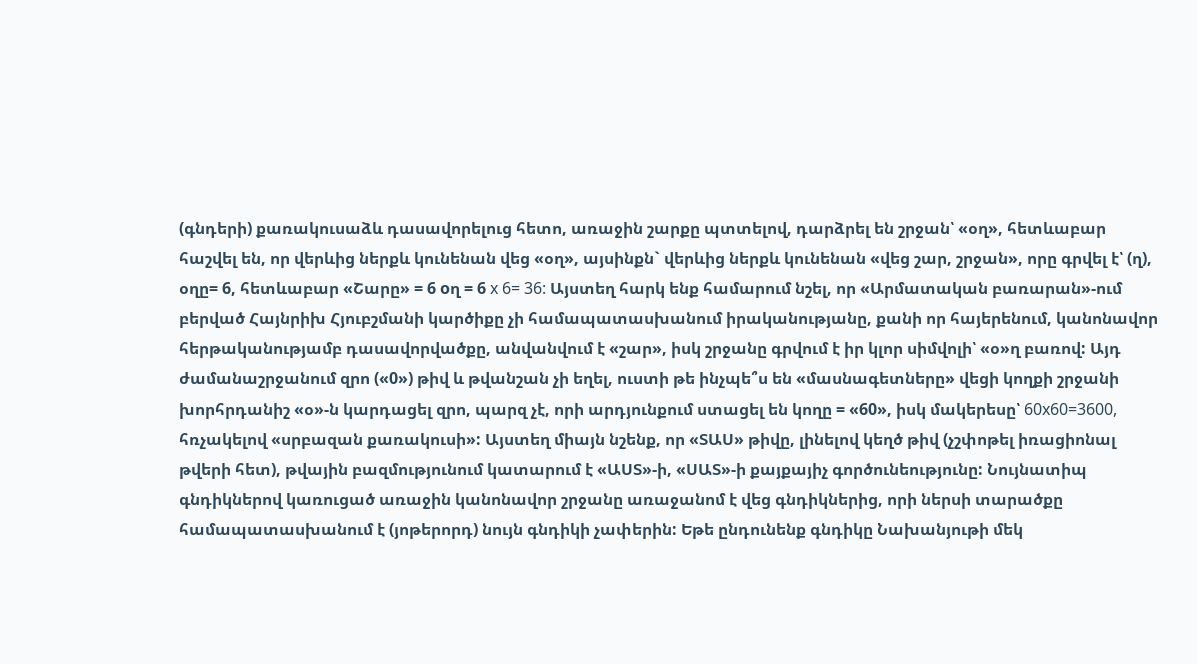(գնդերի) քառակուսաձև դասավորելուց հետո, առաջին շարքը պտտելով, դարձրել են շրջան՝ «օղ», հետևաբար հաշվել են, որ վերևից ներքև կունենան վեց «օղ», այսինքն` վերևից ներքև կունենան «վեց շար, շրջան», որը գրվել է՝ (ղ), օղը= 6, հետևաբար «Շարը» = 6 oղ = 6 x 6= 36: Այստեղ հարկ ենք համարում նշել, որ «Արմատական բառարան»-ում բերված Հայնրիխ Հյուբշմանի կարծիքը չի համապատասխանում իրականությանը, քանի որ հայերենում, կանոնավոր հերթականությամբ դասավորվածքը, անվանվում է «շար», իսկ շրջանը գրվում է իր կլոր սիմվոլի՝ «օ»ղ բառով: Այդ ժամանաշրջանում զրո («0») թիվ և թվանշան չի եղել, ուստի թե ինչպե՞ս են «մասնագետները» վեցի կողքի շրջանի խորհրդանիշ «օ»-ն կարդացել զրո, պարզ չէ, որի արդյունքում ստացել են կողը = «60», իսկ մակերեսը՝ 60x60=3600, հռչակելով «սրբազան քառակուսի»: Այստեղ միայն նշենք, որ «ՏԱՍ» թիվը, լինելով կեղծ թիվ (չշփոթել իռացիոնալ թվերի հետ), թվային բազմությունում կատարում է «ԱՍՏ»-ի, «ՍԱՏ»-ի քայքայիչ գործունեությունը: Նույնատիպ գնդիկներով կառուցած առաջին կանոնավոր շրջանը առաջանոմ է վեց գնդիկներից, որի ներսի տարածքը համապատասխանում է (յոթերորդ) նույն գնդիկի չափերին: Եթե ընդունենք գնդիկը Նախանյութի մեկ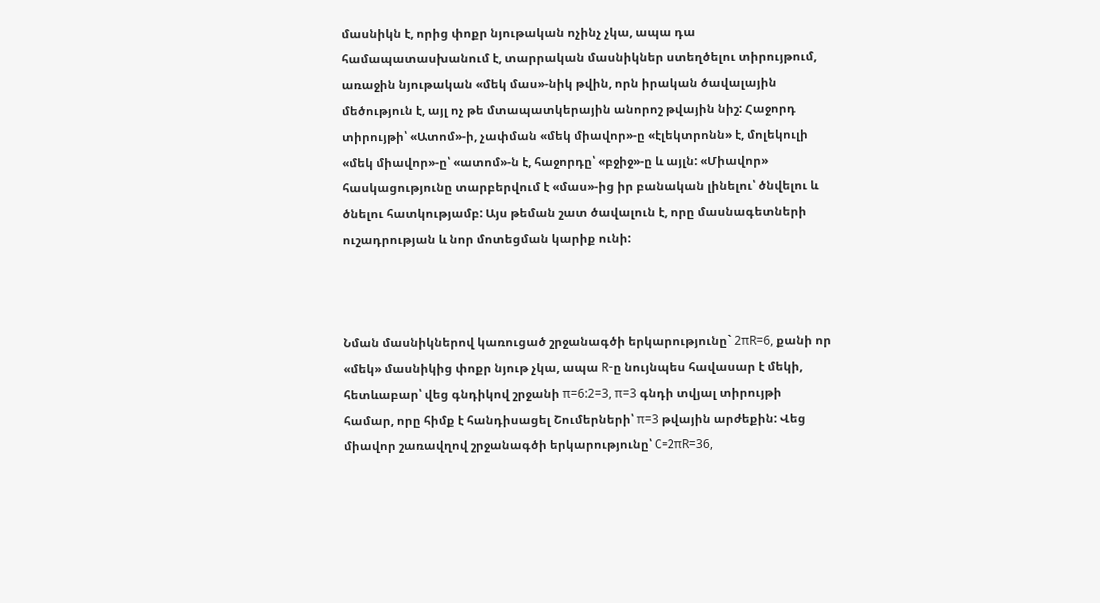մասնիկն է, որից փոքր նյութական ոչինչ չկա, ապա դա համապատասխանում է, տարրական մասնիկներ ստեղծելու տիրույթում, առաջին նյութական «մեկ մաս»-նիկ թվին, որն իրական ծավալային մեծություն է, այլ ոչ թե մտապատկերային անորոշ թվային նիշ: Հաջորդ տիրույթի՝ «Ատոմ»-ի, չափման «մեկ միավոր»-ը «էլեկտրոնն» է, մոլեկուլի «մեկ միավոր»-ը՝ «ատոմ»-ն է, հաջորդը՝ «բջիջ»-ը և այլն: «Միավոր» հասկացությունը տարբերվում է «մաս»-ից իր բանական լինելու՝ ծնվելու և ծնելու հատկությամբ: Այս թեման շատ ծավալուն է, որը մասնագետների ուշադրության և նոր մոտեցման կարիք ունի:



Նման մասնիկներով կառուցած շրջանագծի երկարությունը` 2πR=6, քանի որ «մեկ» մասնիկից փոքր նյութ չկա, ապա R-ը նույնպես հավասար է մեկի, հետևաբար՝ վեց գնդիկով շրջանի π=6:2=3, π=3 գնդի տվյալ տիրույթի համար, որը հիմք է հանդիսացել Շումերների՝ π=3 թվային արժեքին: Վեց միավոր շառավղով շրջանագծի երկարությունը՝ C=2πR=36,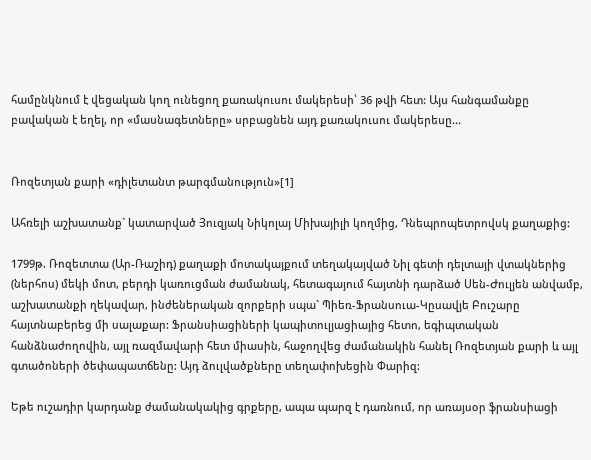համընկնում է վեցական կող ունեցող քառակուսու մակերեսի՝ 36 թվի հետ: Այս հանգամանքը բավական է եղել, որ «մասնագետները» սրբացնեն այդ քառակուսու մակերեսը...


Ռոզետյան քարի «դիլետանտ թարգմանություն»[1]

Ահռելի աշխատանք` կատարված Յուզյակ Նիկոլայ Միխայիլի կողմից, Դնեպրոպետրովսկ քաղաքից:

1799թ. Ռոզետտա (Ար-Ռաշիդ) քաղաքի մոտակայքում տեղակայված Նիլ գետի դելտայի վտակներից (ներհոս) մեկի մոտ, բերդի կառուցման ժամանակ, հետագայում հայտնի դարձած Սեն-Ժուլյեն անվամբ, աշխատանքի ղեկավար, ինժեներական զորքերի սպա` Պիեռ-Ֆրանսուա-Կըսավյե Բուշարը հայտնաբերեց մի սալաքար: Ֆրանսիացիների կապիտուլյացիայից հետո, եգիպտական հանձնաժողովին, այլ ռազմավարի հետ միասին, հաջողվեց ժամանակին հանել Ռոզետյան քարի և այլ գտածոների ծեփապատճենը: Այդ ձուլվածքները տեղափոխեցին Փարիզ:

Եթե ուշադիր կարդանք ժամանակակից գրքերը, ապա պարզ է դառնում, որ առայսօր ֆրանսիացի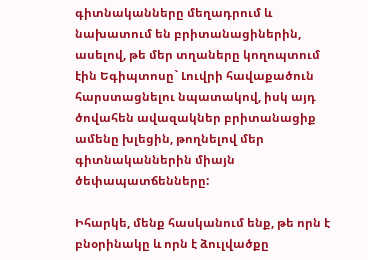գիտնականները մեղադրում և նախատում են բրիտանացիներին, ասելով, թե մեր տղաները կողոպտում էին Եգիպտոսը` Լուվրի հավաքածուն հարստացնելու նպատակով, իսկ այդ ծովահեն ավազակներ բրիտանացիք ամենը խլեցին, թողնելով մեր գիտնականներին միայն ծեփապատճենները:

Իհարկե, մենք հասկանում ենք, թե որն է բնօրինակը և որն է ձուլվածքը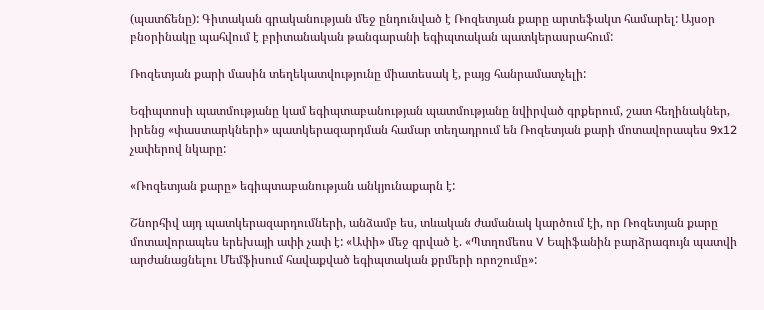(պատճենը): Գիտական գրականության մեջ ընդունված է Ռոզետյան քարը արտեֆակտ համարել: Այսօր բնօրինակը պահվում է բրիտանական թանգարանի եգիպտական պատկերասրահում:

Ռոզետյան քարի մասին տեղեկատվությունը միատեսակ է, բայց հանրամատչելի:

Եգիպտոսի պատմությանը կամ եգիպտաբանության պատմությանը նվիրված գրքերում, շատ հեղինակներ, իրենց «փաստարկների» պատկերազարդման համար տեղադրում են Ռոզետյան քարի մոտավորապես 9x12 չափերով նկարը:

«Ռոզետյան քարը» եգիպտաբանության անկյունաքարն է:

Շնորհիվ այդ պատկերազարդումների, անձամբ ես, տևական ժամանակ կարծում էի, որ Ռոզետյան քարը մոտավորապես երեխայի ափի չափ է: «Ափի» մեջ գրված է. «Պտղոմեոս V Եպիֆանին բարձրագույն պատվի արժանացնելու Մեմֆիսում հավաքված եգիպտական քրմերի որոշումը»: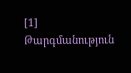[1]     Թարգմանություն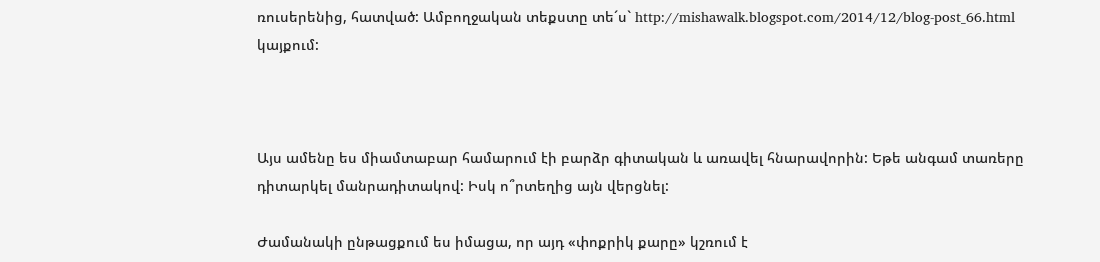ռուսերենից, հատված: Ամբողջական տեքստը տե´ս` http://mishawalk.blogspot.com/2014/12/blog-post_66.html կայքում:



Այս ամենը ես միամտաբար համարում էի բարձր գիտական և առավել հնարավորին: Եթե անգամ տառերը դիտարկել մանրադիտակով: Իսկ ո՞րտեղից այն վերցնել:

Ժամանակի ընթացքում ես իմացա, որ այդ «փոքրիկ քարը» կշռում է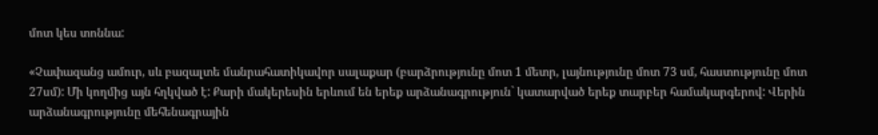մոտ կես տոննա:

«Չափազանց ամուր, սև բազալտե մանրահատիկավոր սալաքար (բարձրությունը մոտ 1 մետր, լայնությունը մոտ 73 սմ, հաստությունը մոտ 27սմ): Մի կողմից այն հղկված է: Քարի մակերեսին երևում են երեք արձանագրություն` կատարված երեք տարբեր համակարգերով: Վերին արձանագրությունը մեհենագրային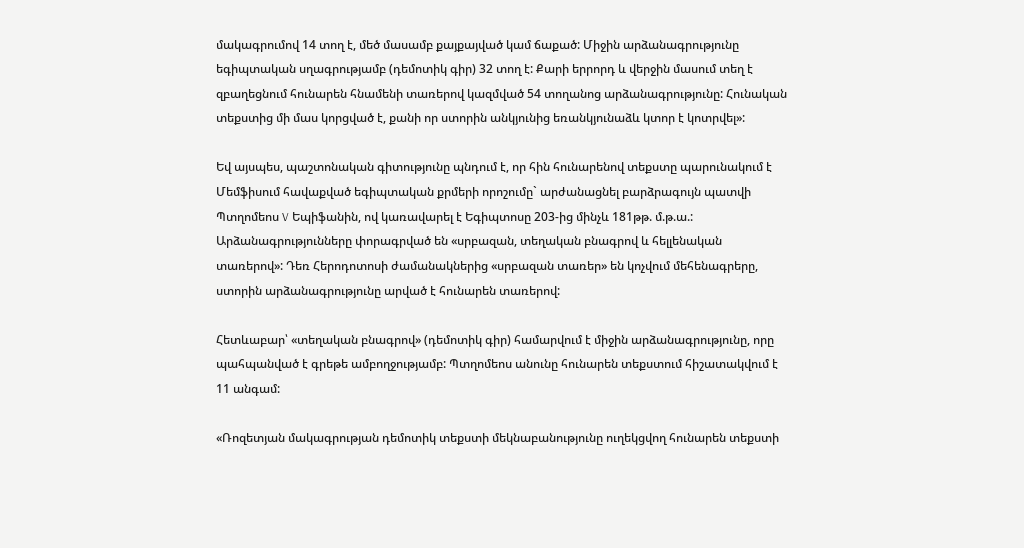մակագրումով 14 տող է, մեծ մասամբ քայքայված կամ ճաքած: Միջին արձանագրությունը եգիպտական սղագրությամբ (դեմոտիկ գիր) 32 տող է: Քարի երրորդ և վերջին մասում տեղ է զբաղեցնում հունարեն հնամենի տառերով կազմված 54 տողանոց արձանագրությունը: Հունական տեքստից մի մաս կորցված է, քանի որ ստորին անկյունից եռանկյունաձև կտոր է կոտրվել»:

Եվ այսպես, պաշտոնական գիտությունը պնդում է, որ հին հունարենով տեքստը պարունակում է Մեմֆիսում հավաքված եգիպտական քրմերի որոշումը` արժանացնել բարձրագույն պատվի Պտղոմեոս V Եպիֆանին, ով կառավարել է Եգիպտոսը 203-ից մինչև 181թթ. մ.թ.ա.: Արձանագրությունները փորագրված են «սրբազան, տեղական բնագրով և հելլենական տառերով»: Դեռ Հերոդոտոսի ժամանակներից «սրբազան տառեր» են կոչվում մեհենագրերը, ստորին արձանագրությունը արված է հունարեն տառերով:

Հետևաբար՝ «տեղական բնագրով» (դեմոտիկ գիր) համարվում է միջին արձանագրությունը, որը պահպանված է գրեթե ամբողջությամբ: Պտղոմեոս անունը հունարեն տեքստում հիշատակվում է 11 անգամ:

«Ռոզետյան մակագրության դեմոտիկ տեքստի մեկնաբանությունը ուղեկցվող հունարեն տեքստի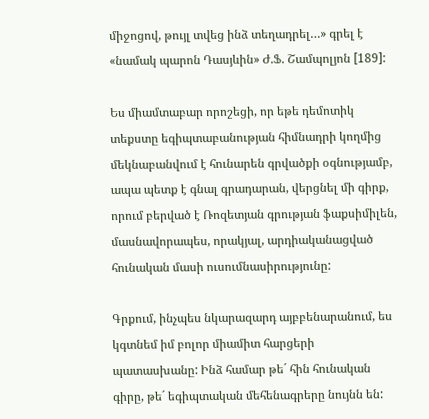միջոցով, թույլ տվեց ինձ տեղադրել…» գրել է «նամակ պարոն Դասյևին» Ժ.Ֆ. Շամպոլյոն [189]:

Ես միամտաբար որոշեցի, որ եթե դեմոտիկ տեքստը եգիպտաբանության հիմնադրի կողմից մեկնաբանվում է հունարեն գրվածքի օգնությամբ, ապա պետք է գնալ գրադարան, վերցնել մի գիրք, որում բերված է Ռոզետյան գրության ֆաքսիմիլեն, մասնավորապես, որակյալ, արդիականացված հունական մասի ուսումնասիրությունը:

Գրքում, ինչպես նկարազարդ այբբենարանում, ես կգտնեմ իմ բոլոր միամիտ հարցերի պատասխանը: Ինձ համար թե´ հին հունական գիրը, թե´ եգիպտական մեհենագրերը նույնն են: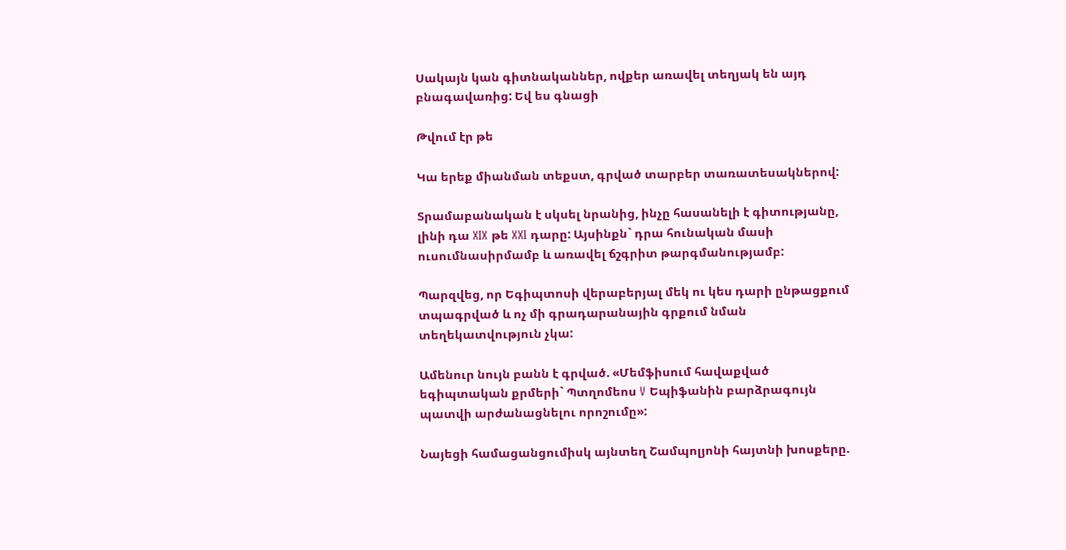Սակայն կան գիտնականներ, ովքեր առավել տեղյակ են այդ բնագավառից: Եվ ես գնացի

Թվում էր թե

Կա երեք միանման տեքստ, գրված տարբեր տառատեսակներով:

Տրամաբանական է սկսել նրանից, ինչը հասանելի է գիտությանը, լինի դա XIX թե XXI դարը: Այսինքն` դրա հունական մասի ուսումնասիրմամբ և առավել ճշգրիտ թարգմանությամբ:

Պարզվեց, որ Եգիպտոսի վերաբերյալ մեկ ու կես դարի ընթացքում տպագրված և ոչ մի գրադարանային գրքում նման տեղեկատվություն չկա:

Ամենուր նույն բանն է գրված. «Մեմֆիսում հավաքված եգիպտական քրմերի` Պտղոմեոս V Եպիֆանին բարձրագույն պատվի արժանացնելու որոշումը»:

Նայեցի համացանցումիսկ այնտեղ Շամպոլյոնի հայտնի խոսքերը.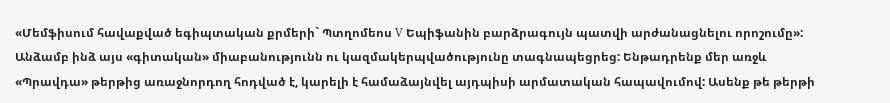«Մեմֆիսում հավաքված եգիպտական քրմերի` Պտղոմեոս V Եպիֆանին բարձրագույն պատվի արժանացնելու որոշումը»: Անձամբ ինձ այս «գիտական» միաբանությունն ու կազմակերպվածությունը տագնապեցրեց: Ենթադրենք մեր առջև «Պրավդա» թերթից առաջնորդող հոդված է, կարելի է համաձայնվել այդպիսի արմատական հապավումով: Ասենք թե թերթի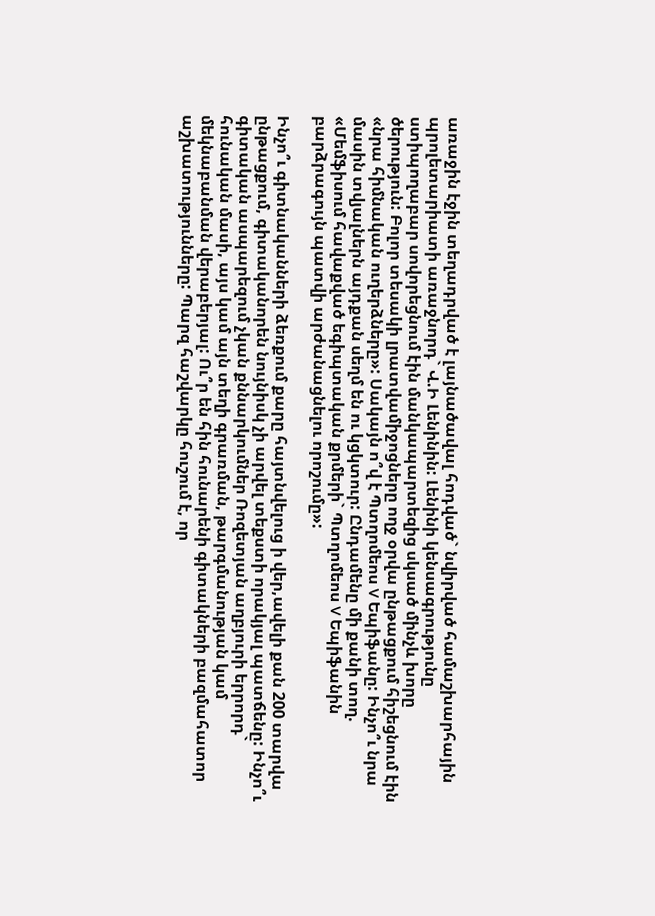առաջին էջին տեղադրված է լայնածավալ հոդված` նվիրված համաշխարհային պրոլետարիատի առաջնորդ` Վ.Ի Լենինին: Լենինի կենսագրությունը ստիպողաբար սովորեցնում էին մանկապարտեզից սկսած մինչև խորը ծերություն: Բոլոր տեսակի լրատվամիջոցները ողջ օրվա ընթացքում հիշեցնում էին «նրա հիմնական ուղերձները»: Սակայն ո՞վ է Պտղոմեոս V Եպիֆանը: Ինչո՞ւ նրա մասին տվյալներն այդքան սեղմ են ու կցկտուր: Ընդամենը մի քանի տող. «Մեմֆիսում հավաքված եգիպտական քրմերի` Պտղոմեոս V Եպիֆանին բարձրագույն պատվի արժանացնելու որոշումը»:

Ինչո՞ւ գիտնականների ձեռքում քարը հայտնվելուց ի վեր,ավելի քան 200 տարվա ընթացքում, գիտականորեն նույնիսկ չի արվել տեքստի որակյալ պատճենը: Ինչո՞ւ գիտական ասպարեզում չկան քննարկումներ Ռոզետյան աղբյուրի երրորդ` հունական մասի, այս կամ այն տեղի գրառման, թարգմանության կամ մեկնաբանման վերաբերյալ: Ու՞ր են հին հունարենի գիտակների բազմահատոր աշխատությունները: Պարզ հաշվարկը հուշում է, որ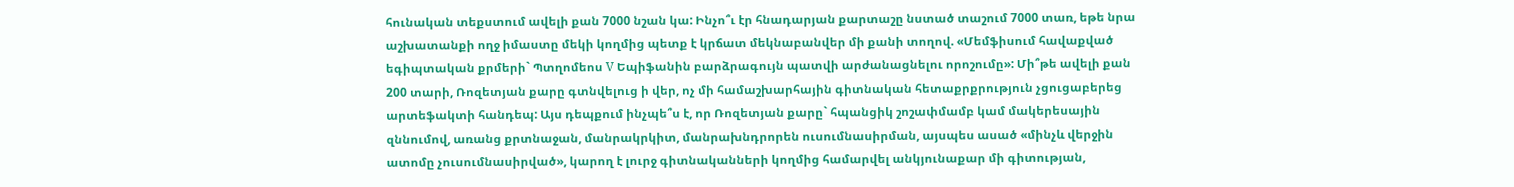հունական տեքստում ավելի քան 7000 նշան կա: Ինչո՞ւ էր հնադարյան քարտաշը նստած տաշում 7000 տառ, եթե նրա աշխատանքի ողջ իմաստը մեկի կողմից պետք է կրճատ մեկնաբանվեր մի քանի տողով. «Մեմֆիսում հավաքված եգիպտական քրմերի` Պտղոմեոս V Եպիֆանին բարձրագույն պատվի արժանացնելու որոշումը»: Մի՞թե ավելի քան 200 տարի, Ռոզետյան քարը գտնվելուց ի վեր, ոչ մի համաշխարհային գիտնական հետաքրքրություն չցուցաբերեց արտեֆակտի հանդեպ: Այս դեպքում ինչպե՞ս է, որ Ռոզետյան քարը` հպանցիկ շոշափմամբ կամ մակերեսային զննումով, առանց քրտնաջան, մանրակրկիտ, մանրախնդրորեն ուսումնասիրման, այսպես ասած «մինչև վերջին ատոմը չուսումնասիրված», կարող է լուրջ գիտնականների կողմից համարվել անկյունաքար մի գիտության,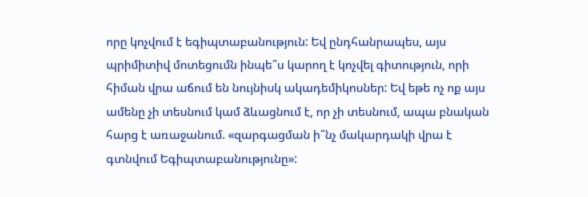որը կոչվում է եգիպտաբանություն: Եվ ընդհանրապես, այս պրիմիտիվ մոտեցումն ինպե՞ս կարող է կոչվել գիտություն, որի հիման վրա աճում են նույնիսկ ակադեմիկոսներ: Եվ եթե ոչ ոք այս ամենը չի տեսնում կամ ձևացնում է, որ չի տեսնում, ապա բնական հարց է առաջանում. «զարգացման ի՞նչ մակարդակի վրա է գտնվում Եգիպտաբանությունը»: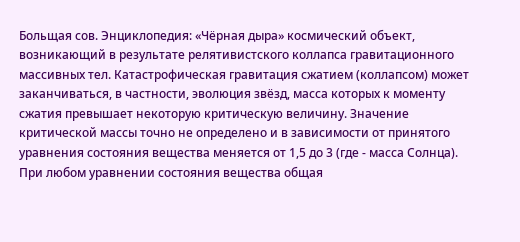Больщая сов. Энциклопедия: «Чёрная дыра» космический объект, возникающий в результате релятивистского коллапса гравитационного массивных тел. Катастрофическая гравитация сжатием (коллапсом) может заканчиваться, в частности, эволюция звёзд, масса которых к моменту сжатия превышает некоторую критическую величину. Значение критической массы точно не определено и в зависимости от принятого уравнения состояния вещества меняется от 1,5 до 3 (где - масса Солнца). При любом уравнении состояния вещества общая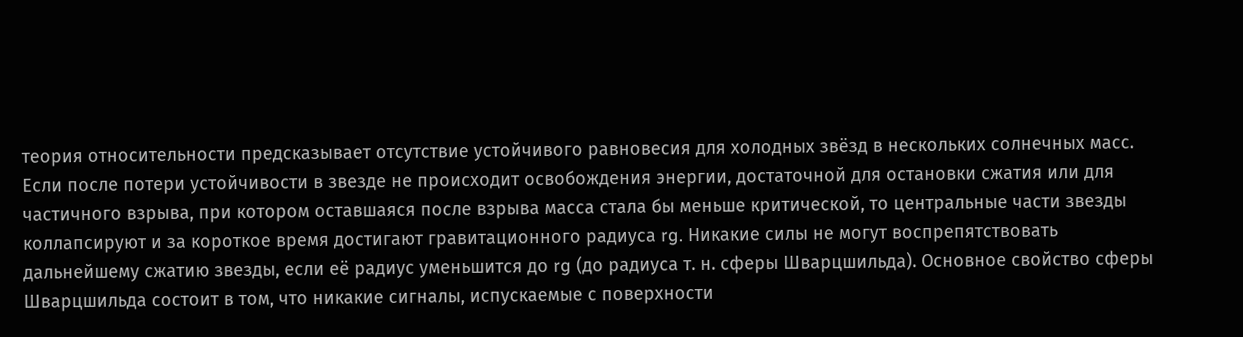теория относительности предсказывает отсутствие устойчивого равновесия для холодных звёзд в нескольких солнечных масс. Если после потери устойчивости в звезде не происходит освобождения энергии, достаточной для остановки сжатия или для частичного взрыва, при котором оставшаяся после взрыва масса стала бы меньше критической, то центральные части звезды коллапсируют и за короткое время достигают гравитационного радиуса rg. Никакие силы не могут воспрепятствовать дальнейшему сжатию звезды, если её радиус уменьшится до rg (до радиуса т. н. сферы Шварцшильда). Основное свойство сферы Шварцшильда состоит в том, что никакие сигналы, испускаемые с поверхности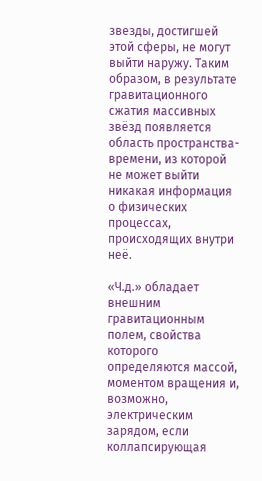звезды, достигшей этой сферы, не могут выйти наружу. Таким образом, в результате гравитационного сжатия массивных звёзд появляется область пространства-времени, из которой не может выйти никакая информация о физических процессах, происходящих внутри неё.

«Ч.д.» обладает внешним гравитационным полем, свойства которого определяются массой, моментом вращения и, возможно, электрическим зарядом, если коллапсирующая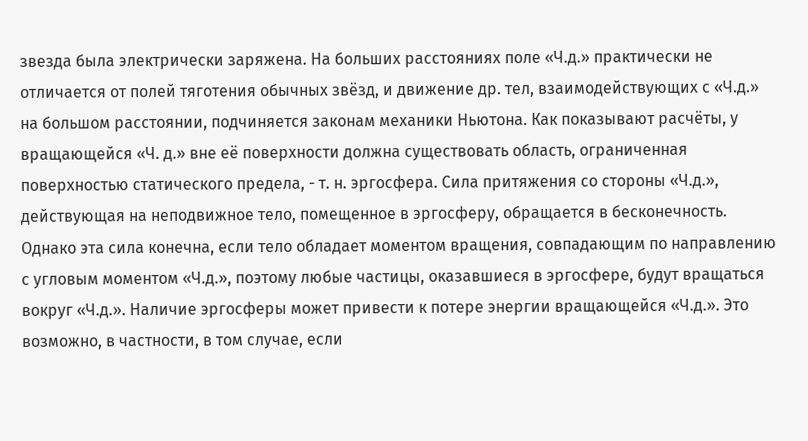звезда была электрически заряжена. На больших расстояниях поле «Ч.д.» практически не отличается от полей тяготения обычных звёзд, и движение др. тел, взаимодействующих с «Ч.д.» на большом расстоянии, подчиняется законам механики Ньютона. Как показывают расчёты, у вращающейся «Ч. д.» вне её поверхности должна существовать область, ограниченная поверхностью статического предела, - т. н. эргосфера. Сила притяжения со стороны «Ч.д.», действующая на неподвижное тело, помещенное в эргосферу, обращается в бесконечность. Однако эта сила конечна, если тело обладает моментом вращения, совпадающим по направлению с угловым моментом «Ч.д.», поэтому любые частицы, оказавшиеся в эргосфере, будут вращаться вокруг «Ч.д.». Наличие эргосферы может привести к потере энергии вращающейся «Ч.д.». Это возможно, в частности, в том случае, если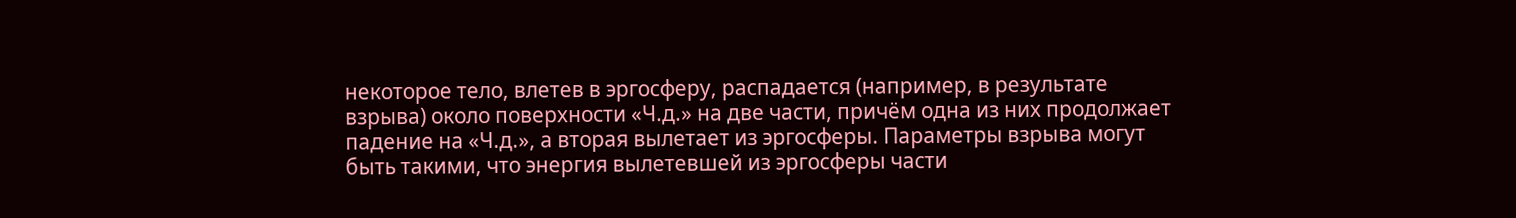некоторое тело, влетев в эргосферу, распадается (например, в результате взрыва) около поверхности «Ч.д.» на две части, причём одна из них продолжает падение на «Ч.д.», а вторая вылетает из эргосферы. Параметры взрыва могут быть такими, что энергия вылетевшей из эргосферы части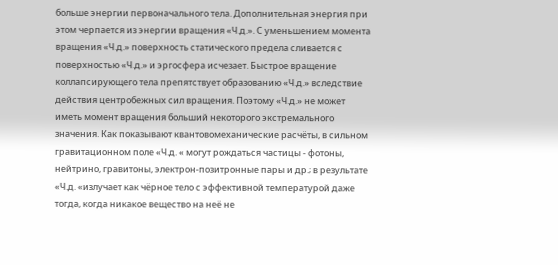больше энергии первоначального тела. Дополнительная энергия при этом черпается из энергии вращения «Ч.д.». С уменьшением момента вращения «Ч.д.» поверхность статического предела сливается с поверхностью «Ч.д.» и эргосфера исчезает. Быстрое вращение коллапсирующего тела препятствует образованию «Ч.д.» вследствие действия центробежных сил вращения. Поэтому «Ч.д.» не может иметь момент вращения больший некоторого экстремального значения. Как показывают квантовомеханические расчёты, в сильном гравитационном поле «Ч.д. « могут рождаться частицы - фотоны, нейтрино, гравитоны, электрон-позитронные пары и др.; в результате «Ч.д. «излучает как чёрное тело с эффективной температурой даже тогда, когда никакое вещество на неё не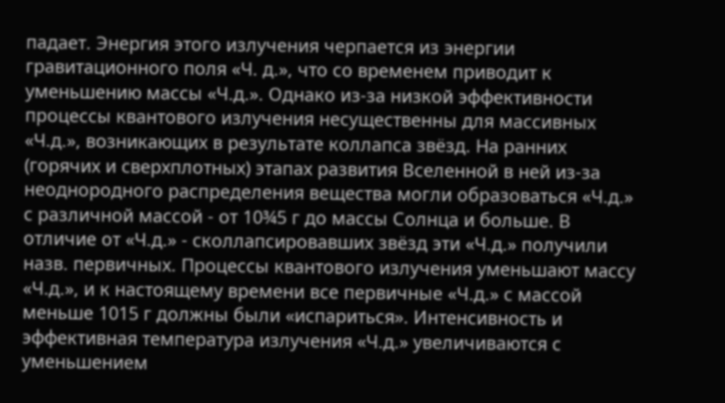падает. Энергия этого излучения черпается из энергии гравитационного поля «Ч. д.», что со временем приводит к уменьшению массы «Ч.д.». Однако из-за низкой эффективности процессы квантового излучения несущественны для массивных «Ч.д.», возникающих в результате коллапса звёзд. На ранних (горячих и сверхплотных) этапах развития Вселенной в ней из-за неоднородного распределения вещества могли образоваться «Ч.д.» с различной массой - от 10¾5 г до массы Солнца и больше. В отличие от «Ч.д.» - сколлапсировавших звёзд эти «Ч.д.» получили назв. первичных. Процессы квантового излучения уменьшают массу «Ч.д.», и к настоящему времени все первичные «Ч.д.» с массой меньше 1015 г должны были «испариться». Интенсивность и эффективная температура излучения «Ч.д.» увеличиваются с уменьшением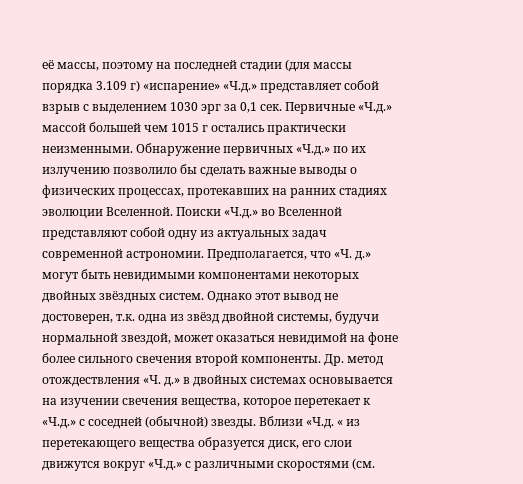её массы, поэтому на последней стадии (для массы порядка 3.109 г) «испарение» «Ч.д.» представляет собой взрыв с выделением 1030 эрг за 0,1 сек. Первичные «Ч.д.» массой большей чем 1015 г остались практически неизменными. Обнаружение первичных «Ч.д.» по их излучению позволило бы сделать важные выводы о физических процессах, протекавших на ранних стадиях эволюции Вселенной. Поиски «Ч.д.» во Вселенной представляют собой одну из актуальных задач современной астрономии. Предполагается, что «Ч. д.» могут быть невидимыми компонентами некоторых двойных звёздных систем. Однако этот вывод не достоверен, т.к. одна из звёзд двойной системы, будучи нормальной звездой, может оказаться невидимой на фоне более сильного свечения второй компоненты. Др. метод отождествления «Ч. д.» в двойных системах основывается на изучении свечения вещества, которое перетекает к «Ч.д.» с соседней (обычной) звезды. Вблизи «Ч.д. « из перетекающего вещества образуется диск, его слои движутся вокруг «Ч.д.» с различными скоростями (см.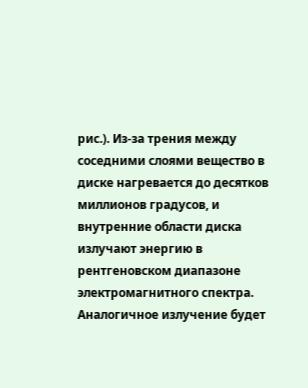рис.). Из-за трения между соседними слоями вещество в диске нагревается до десятков миллионов градусов, и внутренние области диска излучают энергию в рентгеновском диапазоне электромагнитного спектра. Аналогичное излучение будет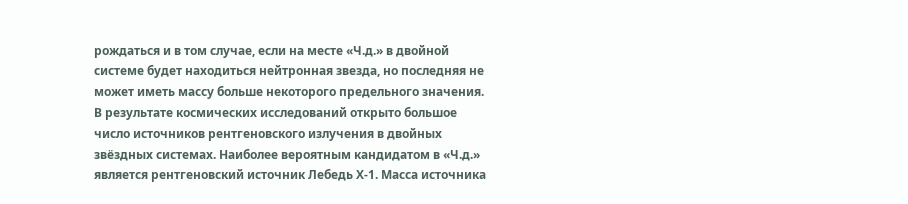рождаться и в том случае, если на месте «Ч.д.» в двойной системе будет находиться нейтронная звезда, но последняя не может иметь массу больше некоторого предельного значения. В результате космических исследований открыто большое число источников рентгеновского излучения в двойных звёздных системах. Наиболее вероятным кандидатом в «Ч.д.» является рентгеновский источник Лебедь Х-1. Масса источника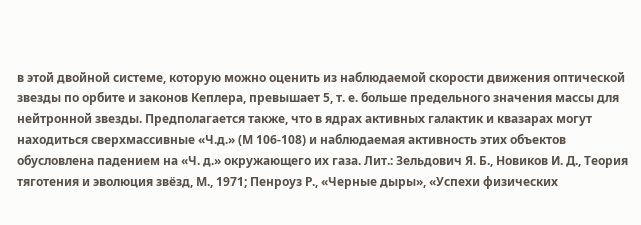в этой двойной системе, которую можно оценить из наблюдаемой скорости движения оптической звезды по орбите и законов Кеплера, превышает 5, т. е. больше предельного значения массы для нейтронной звезды. Предполагается также, что в ядрах активных галактик и квазарах могут находиться сверхмассивные «Ч.д.» (М 106-108) и наблюдаемая активность этих объектов обусловлена падением на «Ч. д.» окружающего их газа. Лит.: Зельдович Я. Б., Новиков И. Д., Теория тяготения и эволюция звёзд, М., 1971; Пенроуз Р., «Черные дыры», «Успехи физических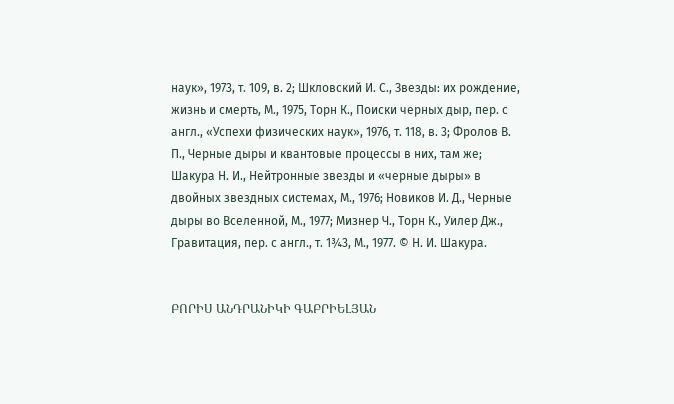наук», 1973, т. 109, в. 2; Шкловский И. С., Звезды: их рождение, жизнь и смерть, М., 1975, Торн К., Поиски черных дыр, пер. с англ., «Успехи физических наук», 1976, т. 118, в. 3; Фролов В. П., Черные дыры и квантовые процессы в них, там же; Шакура Н. И., Нейтронные звезды и «черные дыры» в двойных звездных системах, М., 1976; Новиков И. Д., Черные дыры во Вселенной, М., 1977; Мизнер Ч., Торн К., Уилер Дж., Гравитация, пер. с англ., т. 1¾3, М., 1977. © Н. И. Шакура.


ԲՈՐԻՍ ԱՆԴՐԱՆԻԿԻ ԳԱԲՐԻԵԼՅԱՆ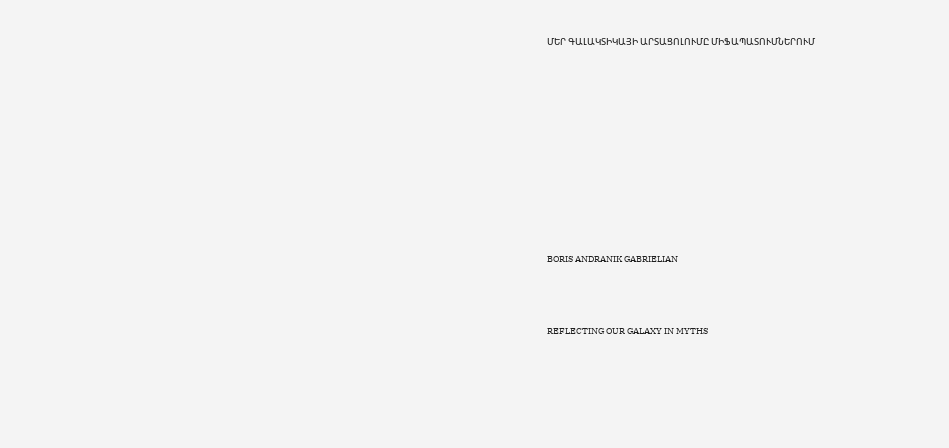ՄԵՐ ԳԱԼԱԿՏԻԿԱՅԻ ԱՐՏԱՑՈԼՈՒՄԸ ՄԻՖԱՊԱՏՈՒՄՆԵՐՈՒՄ











BORIS ANDRANIK GABRIELIAN



REFLECTING OUR GALAXY IN MYTHS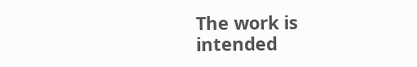The work is intended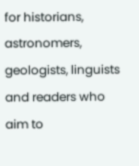for historians, astronomers, geologists, linguists and readers who aim to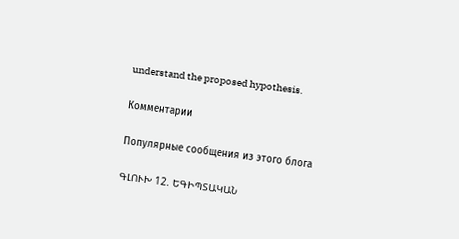understand the proposed hypothesis.

Комментарии

Популярные сообщения из этого блога

ԳԼՈՒԽ 12. ԵԳԻՊՏԱԿԱՆ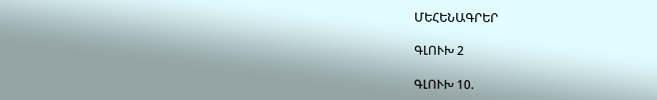ՄԵՀԵՆԱԳՐԵՐ

ԳԼՈՒԽ 2

ԳԼՈՒԽ 10.